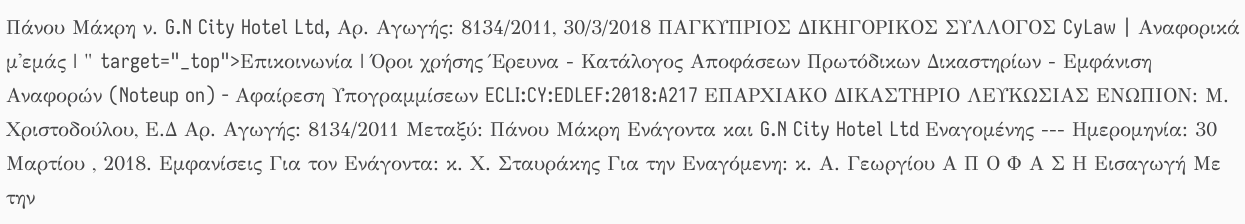Πάνου Μάκρη ν. G.N City Hotel Ltd, Αρ. Αγωγής: 8134/2011, 30/3/2018 ΠΑΓΚΥΠΡΙΟΣ ΔΙΚΗΓΟΡΙΚΟΣ ΣΥΛΛΟΓΟΣ CyLaw | Αναφορικά μ'εμάς | " target="_top">Επικοινωνία | Όροι χρήσης Έρευνα - Κατάλογος Αποφάσεων Πρωτόδικων Δικαστηρίων - Εμφάνιση Αναφορών (Noteup on) - Αφαίρεση Υπογραμμίσεων ECLI:CY:EDLEF:2018:A217 ΕΠΑΡΧΙΑΚΟ ΔΙΚΑΣΤΗΡΙΟ ΛΕΥΚΩΣΙΑΣ ΕΝΩΠΙΟΝ: Μ. Χριστοδούλου, Ε.Δ Αρ. Αγωγής: 8134/2011 Μεταξύ: Πάνου Μάκρη Ενάγοντα και G.N City Hotel Ltd Εναγομένης --- Ημερομηνία: 30 Mαρτίου , 2018. Εμφανίσεις Για τον Ενάγοντα: κ. Χ. Σταυράκης Για την Εναγόμενη: κ. Α. Γεωργίου Α Π Ο Φ Α Σ Η Εισαγωγή Με την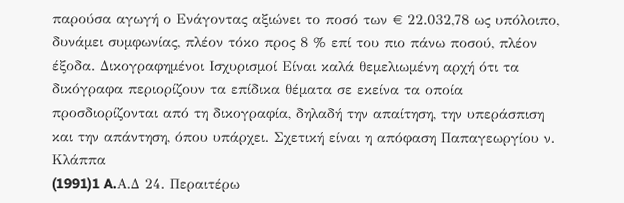παρούσα αγωγή ο Ενάγοντας αξιώνει το ποσό των € 22.032,78 ως υπόλοιπο, δυνάμει συμφωνίας, πλέον τόκο προς 8 % επί του πιο πάνω ποσού, πλέον έξοδα. Δικογραφημένοι Ισχυρισμοί Είναι καλά θεμελιωμένη αρχή ότι τα δικόγραφα περιορίζουν τα επίδικα θέματα σε εκείνα τα οποία προσδιορίζονται από τη δικογραφία, δηλαδή την απαίτηση, την υπεράσπιση και την απάντηση, όπου υπάρχει. Σχετική είναι η απόφαση Παπαγεωργίου ν. Κλάππα
(1991)1 A.Α.Δ 24. Περαιτέρω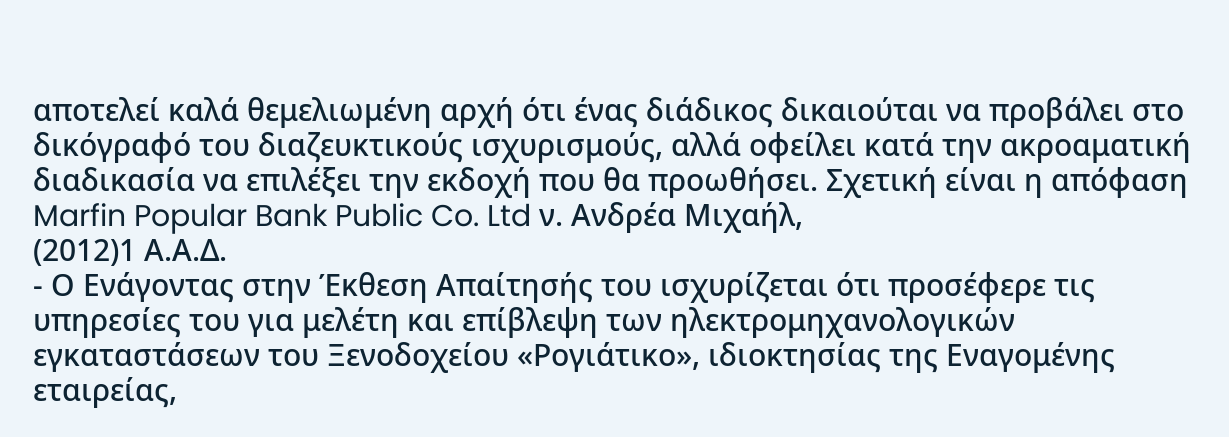αποτελεί καλά θεμελιωμένη αρχή ότι ένας διάδικος δικαιούται να προβάλει στο δικόγραφό του διαζευκτικούς ισχυρισμούς, αλλά οφείλει κατά την ακροαματική διαδικασία να επιλέξει την εκδοχή που θα προωθήσει. Σχετική είναι η απόφαση Marfin Popular Bank Public Co. Ltd ν. Ανδρέα Μιχαήλ,
(2012)1 Α.Α.Δ.
- Ο Ενάγοντας στην Έκθεση Απαίτησής του ισχυρίζεται ότι προσέφερε τις υπηρεσίες του για μελέτη και επίβλεψη των ηλεκτρομηχανολογικών εγκαταστάσεων του Ξενοδοχείου «Ρογιάτικο», ιδιοκτησίας της Εναγομένης εταιρείας,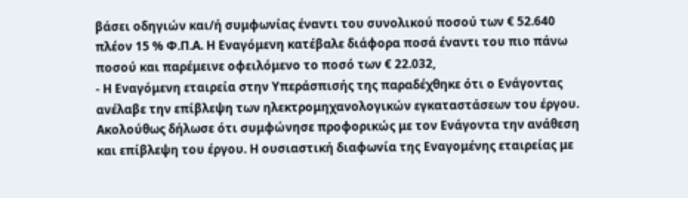βάσει οδηγιών και/ή συμφωνίας έναντι του συνολικού ποσού των € 52.640 πλέον 15 % Φ.Π.Α. Η Εναγόμενη κατέβαλε διάφορα ποσά έναντι του πιο πάνω ποσού και παρέμεινε οφειλόμενο το ποσό των € 22.032,
- H Εναγόμενη εταιρεία στην Υπεράσπισής της παραδέχθηκε ότι ο Ενάγοντας ανέλαβε την επίβλεψη των ηλεκτρομηχανολογικών εγκαταστάσεων του έργου. Ακολούθως δήλωσε ότι συμφώνησε προφορικώς με τον Ενάγοντα την ανάθεση και επίβλεψη του έργου. Η ουσιαστική διαφωνία της Εναγομένης εταιρείας με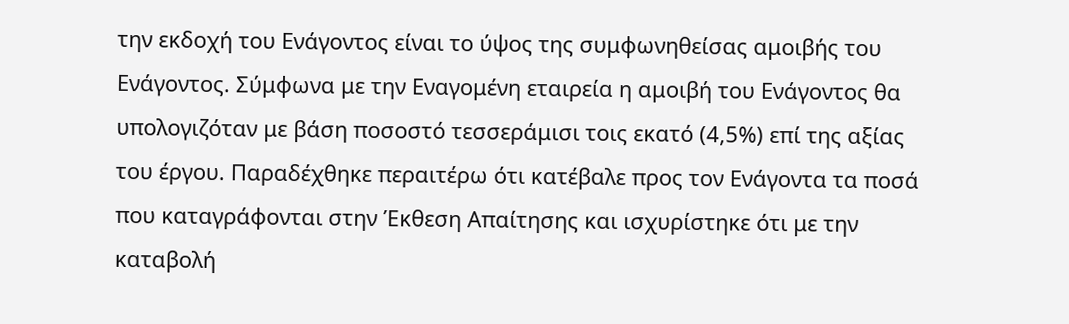την εκδοχή του Ενάγοντος είναι το ύψος της συμφωνηθείσας αμοιβής του Ενάγοντος. Σύμφωνα με την Εναγομένη εταιρεία η αμοιβή του Ενάγοντος θα υπολογιζόταν με βάση ποσοστό τεσσεράμισι τοις εκατό (4,5%) επί της αξίας του έργου. Παραδέχθηκε περαιτέρω ότι κατέβαλε προς τον Ενάγοντα τα ποσά που καταγράφονται στην Έκθεση Απαίτησης και ισχυρίστηκε ότι με την καταβολή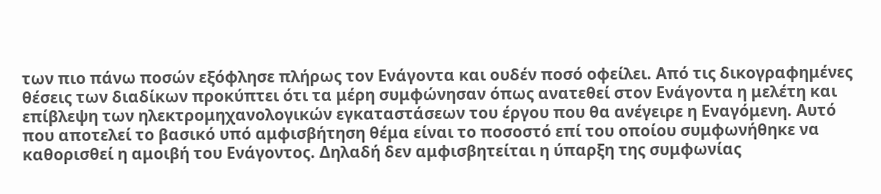των πιο πάνω ποσών εξόφλησε πλήρως τον Ενάγοντα και ουδέν ποσό οφείλει. Από τις δικογραφημένες θέσεις των διαδίκων προκύπτει ότι τα μέρη συμφώνησαν όπως ανατεθεί στον Ενάγοντα η μελέτη και επίβλεψη των ηλεκτρομηχανολογικών εγκαταστάσεων του έργου που θα ανέγειρε η Εναγόμενη. Αυτό που αποτελεί το βασικό υπό αμφισβήτηση θέμα είναι το ποσοστό επί του οποίου συμφωνήθηκε να καθορισθεί η αμοιβή του Ενάγοντος. Δηλαδή δεν αμφισβητείται η ύπαρξη της συμφωνίας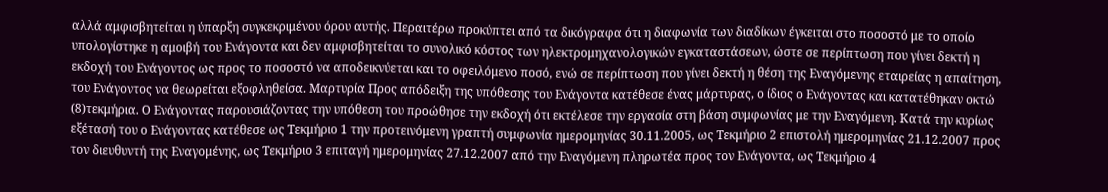αλλά αμφισβητείται η ύπαρξη συγκεκριμένου όρου αυτής. Περαιτέρω προκύπτει από τα δικόγραφα ότι η διαφωνία των διαδίκων έγκειται στο ποσοστό με το οποίο υπολογίστηκε η αμοιβή του Ενάγοντα και δεν αμφισβητείται το συνολικό κόστος των ηλεκτρομηχανολογικών εγκαταστάσεων, ώστε σε περίπτωση που γίνει δεκτή η εκδοχή του Ενάγοντος ως προς το ποσοστό να αποδεικνύεται και το οφειλόμενο ποσό, ενώ σε περίπτωση που γίνει δεκτή η θέση της Εναγόμενης εταιρείας η απαίτηση, του Ενάγοντος να θεωρείται εξοφληθείσα. Μαρτυρία Προς απόδειξη της υπόθεσης του Ενάγοντα κατέθεσε ένας μάρτυρας, ο ίδιος ο Ενάγοντας και κατατέθηκαν οκτώ
(8)τεκμήρια. Ο Ενάγοντας παρουσιάζοντας την υπόθεση του προώθησε την εκδοχή ότι εκτέλεσε την εργασία στη βάση συμφωνίας με την Εναγόμενη. Κατά την κυρίως εξέτασή του ο Ενάγοντας κατέθεσε ως Τεκμήριο 1 την προτεινόμενη γραπτή συμφωνία ημερομηνίας 30.11.2005, ως Τεκμήριο 2 επιστολή ημερομηνίας 21.12.2007 προς τον διευθυντή της Εναγομένης, ως Τεκμήριο 3 επιταγή ημερομηνίας 27.12.2007 από την Εναγόμενη πληρωτέα προς τον Ενάγοντα, ως Τεκμήριο 4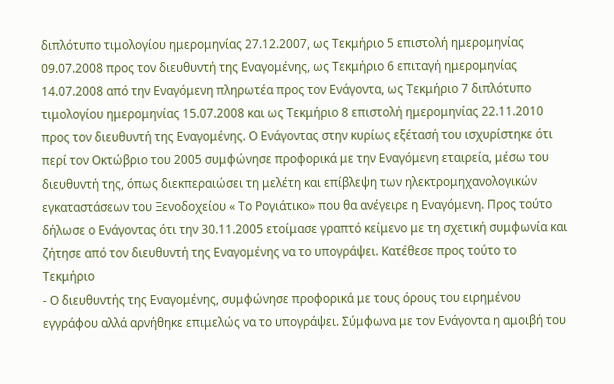διπλότυπο τιμολογίου ημερομηνίας 27.12.2007, ως Τεκμήριο 5 επιστολή ημερομηνίας 09.07.2008 προς τον διευθυντή της Εναγομένης, ως Τεκμήριο 6 επιταγή ημερομηνίας 14.07.2008 από την Εναγόμενη πληρωτέα προς τον Ενάγοντα, ως Τεκμήριο 7 διπλότυπο τιμολογίου ημερομηνίας 15.07.2008 και ως Τεκμήριο 8 επιστολή ημερομηνίας 22.11.2010 προς τον διευθυντή της Εναγομένης. Ο Ενάγοντας στην κυρίως εξέτασή του ισχυρίστηκε ότι περί τον Οκτώβριο του 2005 συμφώνησε προφορικά με την Εναγόμενη εταιρεία, μέσω του διευθυντή της, όπως διεκπεραιώσει τη μελέτη και επίβλεψη των ηλεκτρομηχανολογικών εγκαταστάσεων του Ξενοδοχείου « Το Ρογιάτικο» που θα ανέγειρε η Εναγόμενη. Προς τούτο δήλωσε ο Ενάγοντας ότι την 30.11.2005 ετοίμασε γραπτό κείμενο με τη σχετική συμφωνία και ζήτησε από τον διευθυντή της Εναγομένης να το υπογράψει. Κατέθεσε προς τούτο το Τεκμήριο
- Ο διευθυντής της Εναγομένης, συμφώνησε προφορικά με τους όρους του ειρημένου εγγράφου αλλά αρνήθηκε επιμελώς να το υπογράψει. Σύμφωνα με τον Ενάγοντα η αμοιβή του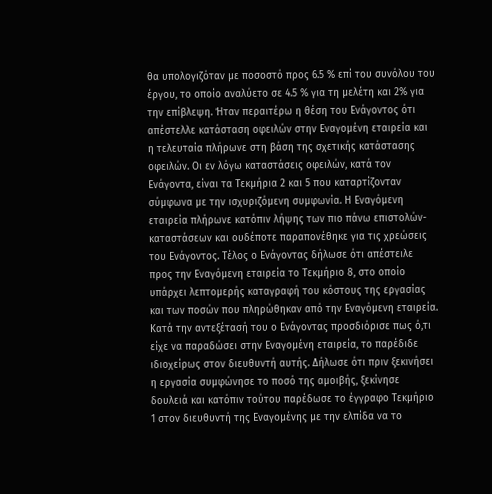θα υπολογιζόταν με ποσοστό προς 6.5 % επί του συνόλου του έργου, το οποίο αναλύετο σε 4.5 % για τη μελέτη και 2% για την επίβλεψη. Ήταν περαιτέρω η θέση του Ενάγοντος ότι απέστελλε κατάσταση οφειλών στην Εναγομένη εταιρεία και η τελευταία πλήρωνε στη βάση της σχετικής κατάστασης οφειλών. Οι εν λόγω καταστάσεις οφειλών, κατά τον Ενάγοντα, είναι τα Τεκμήρια 2 και 5 που καταρτίζονταν σύμφωνα με την ισχυριζόμενη συμφωνία. Η Εναγόμενη εταιρεία πλήρωνε κατόπιν λήψης των πιο πάνω επιστολών- καταστάσεων και ουδέποτε παραπονέθηκε για τις χρεώσεις του Ενάγοντος. Τέλος ο Ενάγοντας δήλωσε ότι απέστειλε προς την Εναγόμενη εταιρεία το Τεκμήριο 8, στο οποίο υπάρχει λεπτομερής καταγραφή του κόστους της εργασίας και των ποσών που πληρώθηκαν από την Εναγόμενη εταιρεία. Κατά την αντεξέτασή του ο Ενάγοντας προσδιόρισε πως ό,τι είχε να παραδώσει στην Εναγομένη εταιρεία, το παρέδιδε ιδιοχείρως στον διευθυντή αυτής. Δήλωσε ότι πριν ξεκινήσει η εργασία συμφώνησε το ποσό της αμοιβής, ξεκίνησε δουλειά και κατόπιν τούτου παρέδωσε το έγγραφο Τεκμήριο 1 στον διευθυντή της Εναγομένης με την ελπίδα να το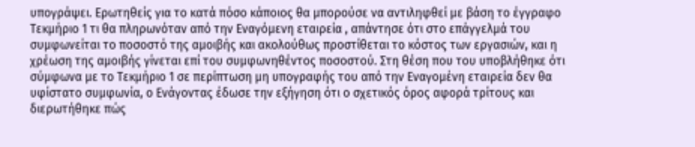υπογράψει. Ερωτηθείς για το κατά πόσο κάποιος θα μπορούσε να αντιληφθεί με βάση το έγγραφο Τεκμήριο 1 τι θα πληρωνόταν από την Εναγόμενη εταιρεία , απάντησε ότι στο επάγγελμά του συμφωνείται το ποσοστό της αμοιβής και ακολούθως προστίθεται το κόστος των εργασιών, και η χρέωση της αμοιβής γίνεται επί του συμφωνηθέντος ποσοστού. Στη θέση που του υποβλήθηκε ότι σύμφωνα με το Τεκμήριο 1 σε περίπτωση μη υπογραφής του από την Εναγομένη εταιρεία δεν θα υφίστατο συμφωνία, ο Ενάγοντας έδωσε την εξήγηση ότι ο σχετικός όρος αφορά τρίτους και διερωτήθηκε πώς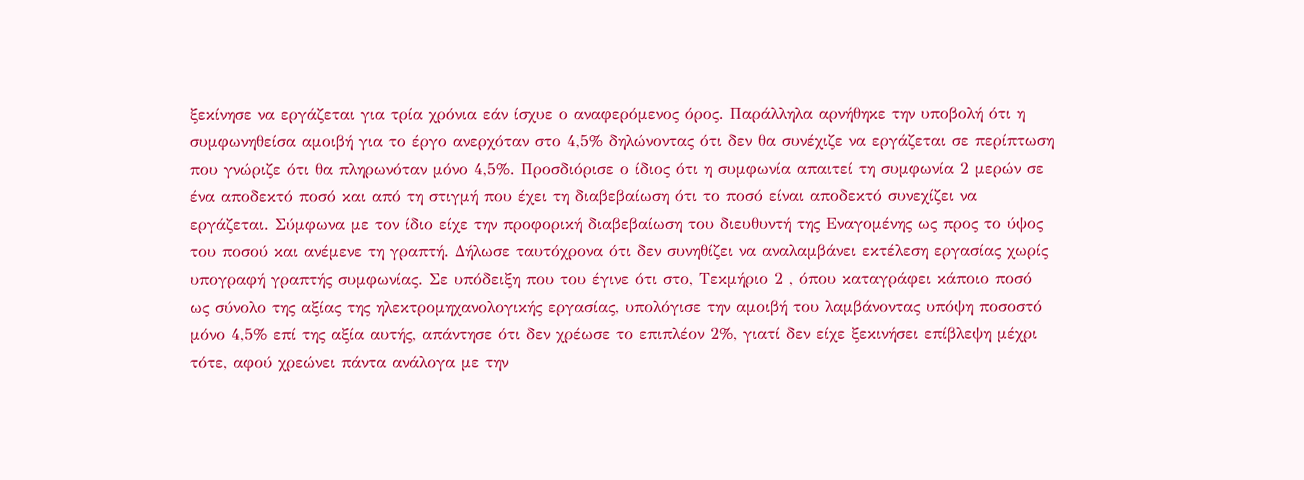ξεκίνησε να εργάζεται για τρία χρόνια εάν ίσχυε ο αναφερόμενος όρος. Παράλληλα αρνήθηκε την υποβολή ότι η συμφωνηθείσα αμοιβή για το έργο ανερχόταν στο 4,5% δηλώνοντας ότι δεν θα συνέχιζε να εργάζεται σε περίπτωση που γνώριζε ότι θα πληρωνόταν μόνο 4,5%. Προσδιόρισε ο ίδιος ότι η συμφωνία απαιτεί τη συμφωνία 2 μερών σε ένα αποδεκτό ποσό και από τη στιγμή που έχει τη διαβεβαίωση ότι το ποσό είναι αποδεκτό συνεχίζει να εργάζεται. Σύμφωνα με τον ίδιο είχε την προφορική διαβεβαίωση του διευθυντή της Εναγομένης ως προς το ύψος του ποσού και ανέμενε τη γραπτή. Δήλωσε ταυτόχρονα ότι δεν συνηθίζει να αναλαμβάνει εκτέλεση εργασίας χωρίς υπογραφή γραπτής συμφωνίας. Σε υπόδειξη που του έγινε ότι στο, Τεκμήριο 2 , όπου καταγράφει κάποιο ποσό ως σύνολο της αξίας της ηλεκτρομηχανολογικής εργασίας, υπολόγισε την αμοιβή του λαμβάνοντας υπόψη ποσοστό μόνο 4,5% επί της αξία αυτής, απάντησε ότι δεν χρέωσε το επιπλέον 2%, γιατί δεν είχε ξεκινήσει επίβλεψη μέχρι τότε, αφού χρεώνει πάντα ανάλογα με την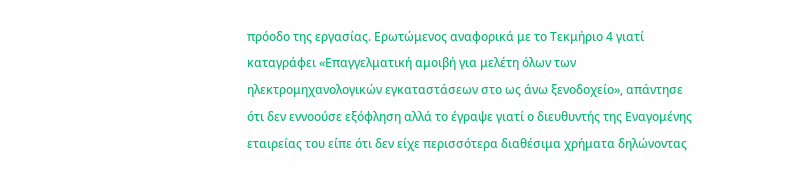πρόοδο της εργασίας. Ερωτώμενος αναφορικά με το Τεκμήριο 4 γιατί καταγράφει «Επαγγελματική αμοιβή για μελέτη όλων των ηλεκτρομηχανολογικών εγκαταστάσεων στο ως άνω ξενοδοχείο», απάντησε ότι δεν εννοούσε εξόφληση αλλά το έγραψε γιατί ο διευθυντής της Εναγομένης εταιρείας του είπε ότι δεν είχε περισσότερα διαθέσιμα χρήματα δηλώνοντας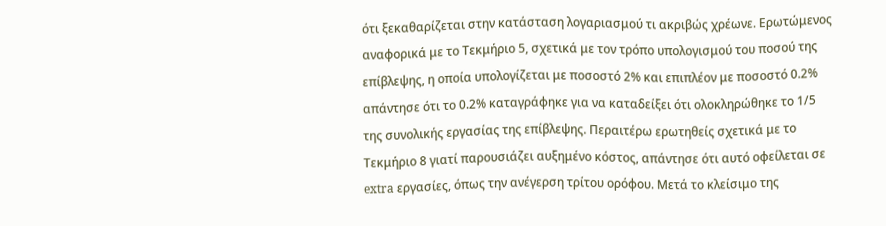ότι ξεκαθαρίζεται στην κατάσταση λογαριασμού τι ακριβώς χρέωνε. Ερωτώμενος αναφορικά με το Τεκμήριο 5, σχετικά με τον τρόπο υπολογισμού του ποσού της επίβλεψης, η οποία υπολογίζεται με ποσοστό 2% και επιπλέον με ποσοστό 0.2% απάντησε ότι το 0.2% καταγράφηκε για να καταδείξει ότι ολοκληρώθηκε το 1/5 της συνολικής εργασίας της επίβλεψης. Περαιτέρω ερωτηθείς σχετικά με το Τεκμήριο 8 γιατί παρουσιάζει αυξημένο κόστος, απάντησε ότι αυτό οφείλεται σε extra εργασίες, όπως την ανέγερση τρίτου ορόφου. Μετά το κλείσιμο της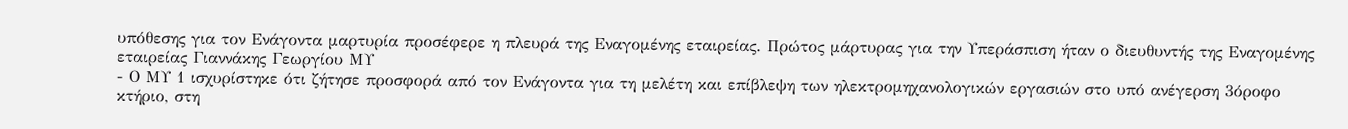υπόθεσης για τον Ενάγοντα μαρτυρία προσέφερε η πλευρά της Εναγομένης εταιρείας. Πρώτος μάρτυρας για την Υπεράσπιση ήταν ο διευθυντής της Εναγομένης εταιρείας Γιαννάκης Γεωργίου ΜΥ
- Ο ΜΥ 1 ισχυρίστηκε ότι ζήτησε προσφορά από τον Ενάγοντα για τη μελέτη και επίβλεψη των ηλεκτρομηχανολογικών εργασιών στο υπό ανέγερση 3όροφο κτήριο, στη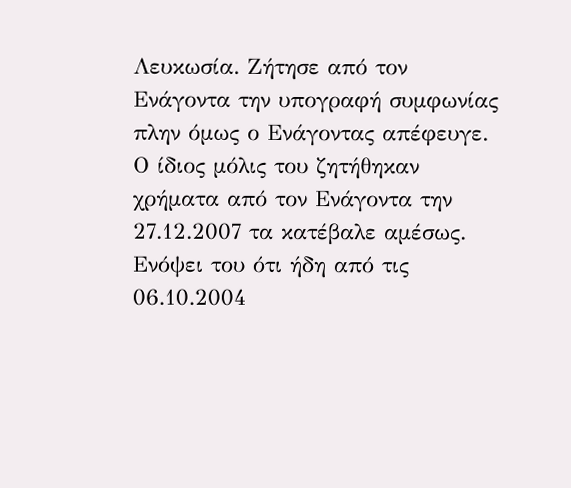Λευκωσία. Ζήτησε από τον Ενάγοντα την υπογραφή συμφωνίας πλην όμως ο Ενάγοντας απέφευγε. Ο ίδιος μόλις του ζητήθηκαν χρήματα από τον Ενάγοντα την 27.12.2007 τα κατέβαλε αμέσως. Ενόψει του ότι ήδη από τις 06.10.2004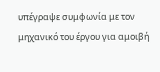υπέγραψε συμφωνία με τον μηχανικό του έργου για αμοιβή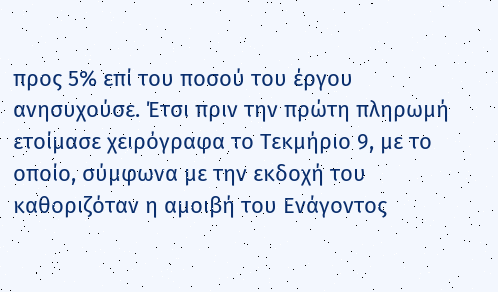προς 5% επί του ποσού του έργου ανησυχούσε. Έτσι πριν την πρώτη πληρωμή ετοίμασε χειρόγραφα το Τεκμήριο 9, με το οποίο, σύμφωνα με την εκδοχή του καθοριζόταν η αμοιβή του Ενάγοντος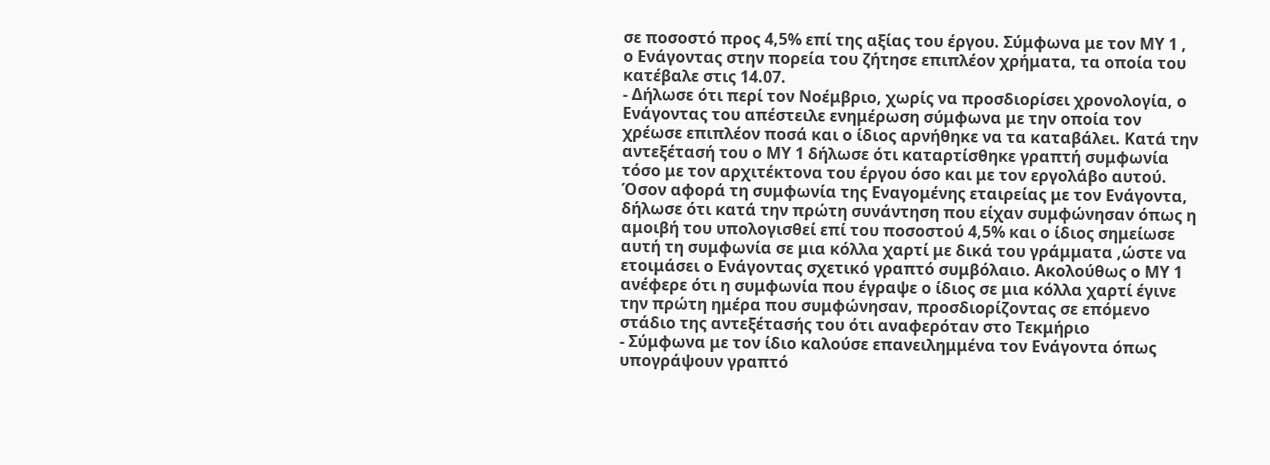σε ποσοστό προς 4,5% επί της αξίας του έργου. Σύμφωνα με τον ΜΥ 1 , ο Ενάγοντας στην πορεία του ζήτησε επιπλέον χρήματα, τα οποία του κατέβαλε στις 14.07.
- Δήλωσε ότι περί τον Νοέμβριο, χωρίς να προσδιορίσει χρονολογία, ο Ενάγοντας του απέστειλε ενημέρωση σύμφωνα με την οποία τον χρέωσε επιπλέον ποσά και ο ίδιος αρνήθηκε να τα καταβάλει. Κατά την αντεξέτασή του ο ΜΥ 1 δήλωσε ότι καταρτίσθηκε γραπτή συμφωνία τόσο με τον αρχιτέκτονα του έργου όσο και με τον εργολάβο αυτού. Όσον αφορά τη συμφωνία της Εναγομένης εταιρείας με τον Ενάγοντα, δήλωσε ότι κατά την πρώτη συνάντηση που είχαν συμφώνησαν όπως η αμοιβή του υπολογισθεί επί του ποσοστού 4,5% και ο ίδιος σημείωσε αυτή τη συμφωνία σε μια κόλλα χαρτί με δικά του γράμματα ,ώστε να ετοιμάσει ο Ενάγοντας σχετικό γραπτό συμβόλαιο. Ακολούθως ο ΜΥ 1 ανέφερε ότι η συμφωνία που έγραψε ο ίδιος σε μια κόλλα χαρτί έγινε την πρώτη ημέρα που συμφώνησαν, προσδιορίζοντας σε επόμενο στάδιο της αντεξέτασής του ότι αναφερόταν στο Τεκμήριο
- Σύμφωνα με τον ίδιο καλούσε επανειλημμένα τον Ενάγοντα όπως υπογράψουν γραπτό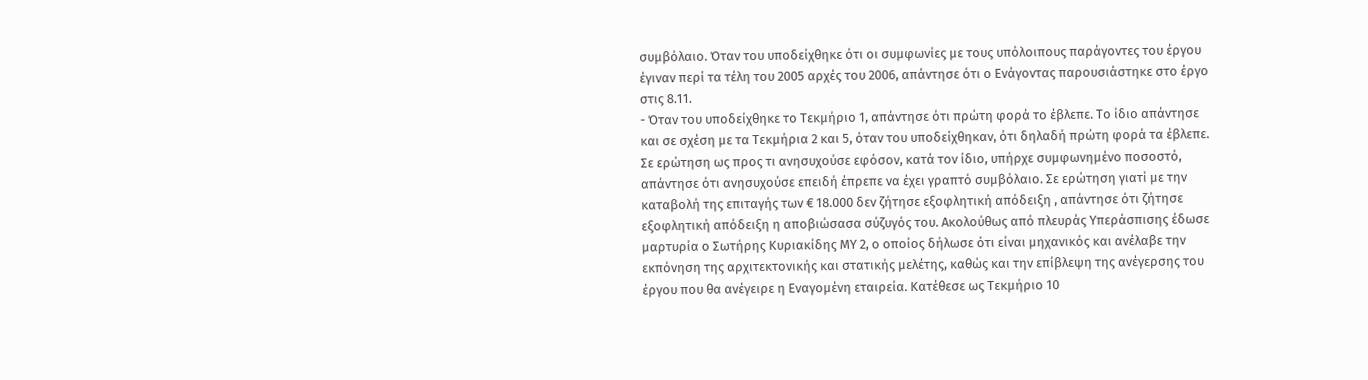συμβόλαιο. Όταν του υποδείχθηκε ότι οι συμφωνίες με τους υπόλοιπους παράγοντες του έργου έγιναν περί τα τέλη του 2005 αρχές του 2006, απάντησε ότι ο Ενάγοντας παρουσιάστηκε στο έργο στις 8.11.
- Όταν του υποδείχθηκε το Τεκμήριο 1, απάντησε ότι πρώτη φορά το έβλεπε. Το ίδιο απάντησε και σε σχέση με τα Τεκμήρια 2 και 5, όταν του υποδείχθηκαν, ότι δηλαδή πρώτη φορά τα έβλεπε. Σε ερώτηση ως προς τι ανησυχούσε εφόσον, κατά τον ίδιο, υπήρχε συμφωνημένο ποσοστό, απάντησε ότι ανησυχούσε επειδή έπρεπε να έχει γραπτό συμβόλαιο. Σε ερώτηση γιατί με την καταβολή της επιταγής των € 18.000 δεν ζήτησε εξοφλητική απόδειξη , απάντησε ότι ζήτησε εξοφλητική απόδειξη η αποβιώσασα σύζυγός του. Ακολούθως από πλευράς Υπεράσπισης έδωσε μαρτυρία ο Σωτήρης Κυριακίδης ΜΥ 2, ο οποίος δήλωσε ότι είναι μηχανικός και ανέλαβε την εκπόνηση της αρχιτεκτονικής και στατικής μελέτης, καθώς και την επίβλεψη της ανέγερσης του έργου που θα ανέγειρε η Εναγομένη εταιρεία. Κατέθεσε ως Τεκμήριο 10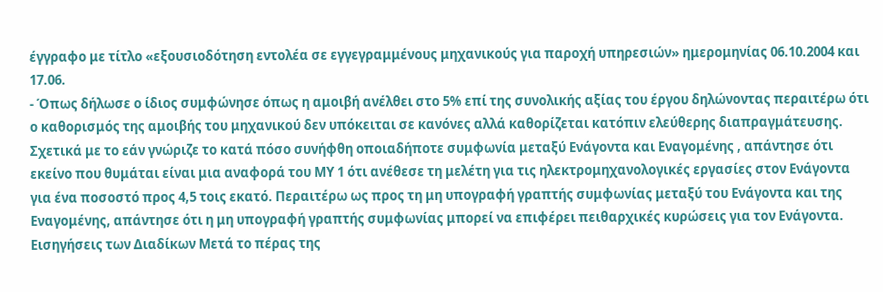έγγραφο με τίτλο «εξουσιοδότηση εντολέα σε εγγεγραμμένους μηχανικούς για παροχή υπηρεσιών» ημερομηνίας 06.10.2004 και 17.06.
- Όπως δήλωσε ο ίδιος συμφώνησε όπως η αμοιβή ανέλθει στο 5% επί της συνολικής αξίας του έργου δηλώνοντας περαιτέρω ότι ο καθορισμός της αμοιβής του μηχανικού δεν υπόκειται σε κανόνες αλλά καθορίζεται κατόπιν ελεύθερης διαπραγμάτευσης. Σχετικά με το εάν γνώριζε το κατά πόσο συνήφθη οποιαδήποτε συμφωνία μεταξύ Ενάγοντα και Εναγομένης , απάντησε ότι εκείνο που θυμάται είναι μια αναφορά του ΜΥ 1 ότι ανέθεσε τη μελέτη για τις ηλεκτρομηχανολογικές εργασίες στον Ενάγοντα για ένα ποσοστό προς 4,5 τοις εκατό. Περαιτέρω ως προς τη μη υπογραφή γραπτής συμφωνίας μεταξύ του Ενάγοντα και της Εναγομένης, απάντησε ότι η μη υπογραφή γραπτής συμφωνίας μπορεί να επιφέρει πειθαρχικές κυρώσεις για τον Ενάγοντα. Εισηγήσεις των Διαδίκων Μετά το πέρας της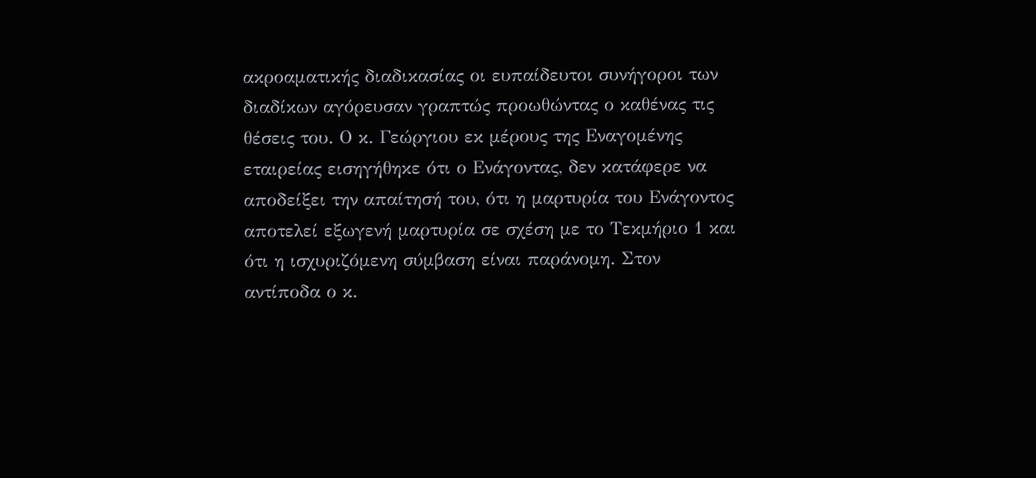ακροαματικής διαδικασίας οι ευπαίδευτοι συνήγοροι των διαδίκων αγόρευσαν γραπτώς προωθώντας ο καθένας τις θέσεις του. Ο κ. Γεώργιου εκ μέρους της Εναγομένης εταιρείας εισηγήθηκε ότι ο Ενάγοντας, δεν κατάφερε να αποδείξει την απαίτησή του, ότι η μαρτυρία του Ενάγοντος αποτελεί εξωγενή μαρτυρία σε σχέση με το Τεκμήριο 1 και ότι η ισχυριζόμενη σύμβαση είναι παράνομη. Στον αντίποδα ο κ.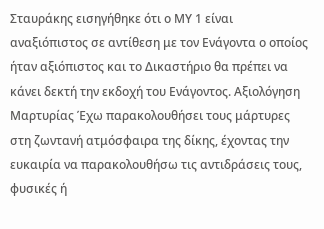Σταυράκης εισηγήθηκε ότι ο ΜΥ 1 είναι αναξιόπιστος σε αντίθεση με τον Ενάγοντα ο οποίος ήταν αξιόπιστος και το Δικαστήριο θα πρέπει να κάνει δεκτή την εκδοχή του Ενάγοντος. Αξιολόγηση Μαρτυρίας Έχω παρακολουθήσει τους μάρτυρες στη ζωντανή ατμόσφαιρα της δίκης, έχοντας την ευκαιρία να παρακολουθήσω τις αντιδράσεις τους, φυσικές ή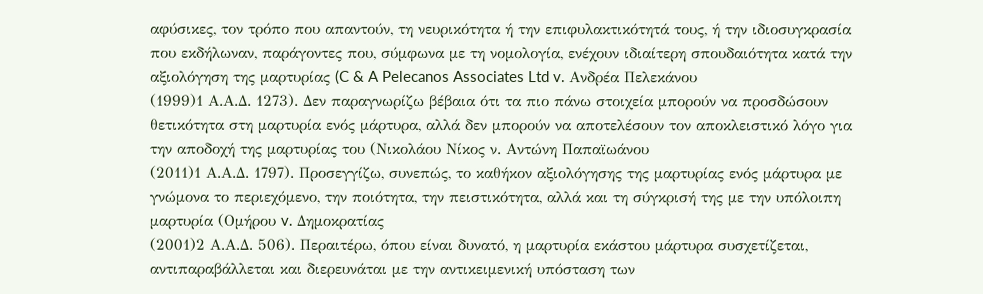αφύσικες, τον τρόπο που απαντούν, τη νευρικότητα ή την επιφυλακτικότητά τους, ή την ιδιοσυγκρασία που εκδήλωναν, παράγοντες που, σύμφωνα με τη νομολογία, ενέχουν ιδιαίτερη σπουδαιότητα κατά την αξιολόγηση της μαρτυρίας (C & A Pelecanos Associates Ltd v. Ανδρέα Πελεκάνου
(1999)1 Α.Α.Δ. 1273). Δεν παραγνωρίζω βέβαια ότι τα πιο πάνω στοιχεία μπορούν να προσδώσουν θετικότητα στη μαρτυρία ενός μάρτυρα, αλλά δεν μπορούν να αποτελέσουν τον αποκλειστικό λόγο για την αποδοχή της μαρτυρίας του (Νικολάου Νίκος ν. Aντώνη Παπαϊωάνου
(2011)1 Α.Α.Δ. 1797). Προσεγγίζω, συνεπώς, το καθήκον αξιολόγησης της μαρτυρίας ενός μάρτυρα με γνώμονα το περιεχόμενο, την ποιότητα, την πειστικότητα, αλλά και τη σύγκρισή της με την υπόλοιπη μαρτυρία (Ομήρου v. Δημοκρατίας
(2001)2 Α.Α.Δ. 506). Περαιτέρω, όπου είναι δυνατό, η μαρτυρία εκάστου μάρτυρα συσχετίζεται, αντιπαραβάλλεται και διερευνάται με την αντικειμενική υπόσταση των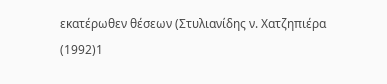εκατέρωθεν θέσεων (Στυλιανίδης ν. Χατζηπιέρα
(1992)1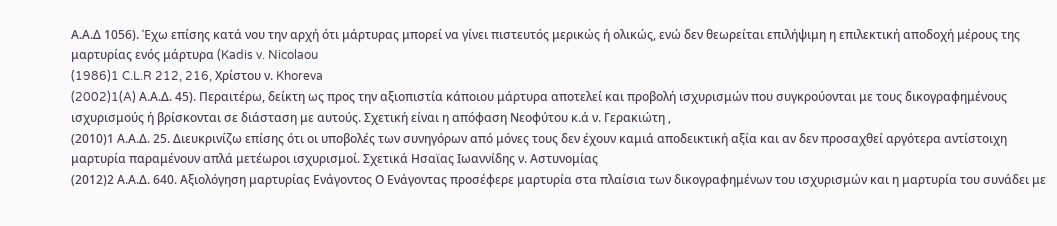Α.Α.Δ 1056). Έχω επίσης κατά νου την αρχή ότι μάρτυρας μπορεί να γίνει πιστευτός μερικώς ή ολικώς, ενώ δεν θεωρείται επιλήψιμη η επιλεκτική αποδοχή μέρους της μαρτυρίας ενός μάρτυρα (Kadis v. Nicolaou
(1986)1 C.L.R 212, 216, Χρίστου ν. Khoreva
(2002)1(A) Α.Α.Δ. 45). Περαιτέρω, δείκτη ως προς την αξιοπιστία κάποιου μάρτυρα αποτελεί και προβολή ισχυρισμών που συγκρούονται με τους δικογραφημένους ισχυρισμούς ή βρίσκονται σε διάσταση με αυτούς. Σχετική είναι η απόφαση Νεοφύτου κ.ά ν. Γερακιώτη ,
(2010)1 Α.Α.Δ. 25. Διευκρινίζω επίσης ότι οι υποβολές των συνηγόρων από μόνες τους δεν έχουν καμιά αποδεικτική αξία και αν δεν προσαχθεί αργότερα αντίστοιχη μαρτυρία παραμένουν απλά μετέωροι ισχυρισμοί. Σχετικά Ησαϊας Ιωαννίδης ν. Αστυνομίας
(2012)2 Α.Α.Δ. 640. Αξιολόγηση μαρτυρίας Ενάγοντος Ο Ενάγοντας προσέφερε μαρτυρία στα πλαίσια των δικογραφημένων του ισχυρισμών και η μαρτυρία του συνάδει με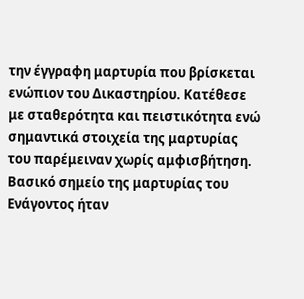την έγγραφη μαρτυρία που βρίσκεται ενώπιον του Δικαστηρίου. Κατέθεσε με σταθερότητα και πειστικότητα ενώ σημαντικά στοιχεία της μαρτυρίας του παρέμειναν χωρίς αμφισβήτηση. Βασικό σημείο της μαρτυρίας του Ενάγοντος ήταν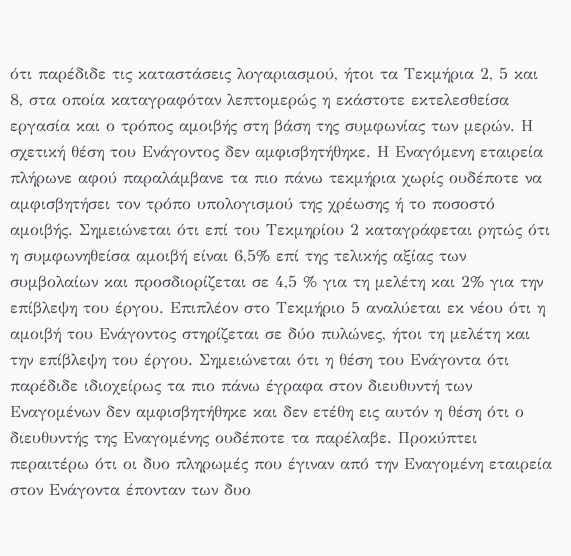ότι παρέδιδε τις καταστάσεις λογαριασμού, ήτοι τα Τεκμήρια 2, 5 και 8, στα οποία καταγραφόταν λεπτομερώς η εκάστοτε εκτελεσθείσα εργασία και ο τρόπος αμοιβής στη βάση της συμφωνίας των μερών. Η σχετική θέση του Ενάγοντος δεν αμφισβητήθηκε. Η Εναγόμενη εταιρεία πλήρωνε αφού παραλάμβανε τα πιο πάνω τεκμήρια χωρίς ουδέποτε να αμφισβητήσει τον τρόπο υπολογισμού της χρέωσης ή το ποσοστό αμοιβής. Σημειώνεται ότι επί του Τεκμηρίου 2 καταγράφεται ρητώς ότι η συμφωνηθείσα αμοιβή είναι 6,5% επί της τελικής αξίας των συμβολαίων και προσδιορίζεται σε 4,5 % για τη μελέτη και 2% για την επίβλεψη του έργου. Επιπλέον στο Τεκμήριο 5 αναλύεται εκ νέου ότι η αμοιβή του Ενάγοντος στηρίζεται σε δύο πυλώνες, ήτοι τη μελέτη και την επίβλεψη του έργου. Σημειώνεται ότι η θέση του Ενάγοντα ότι παρέδιδε ιδιοχείρως τα πιο πάνω έγραφα στον διευθυντή των Εναγομένων δεν αμφισβητήθηκε και δεν ετέθη εις αυτόν η θέση ότι ο διευθυντής της Εναγομένης ουδέποτε τα παρέλαβε. Προκύπτει περαιτέρω ότι οι δυο πληρωμές που έγιναν από την Εναγομένη εταιρεία στον Ενάγοντα έπονταν των δυο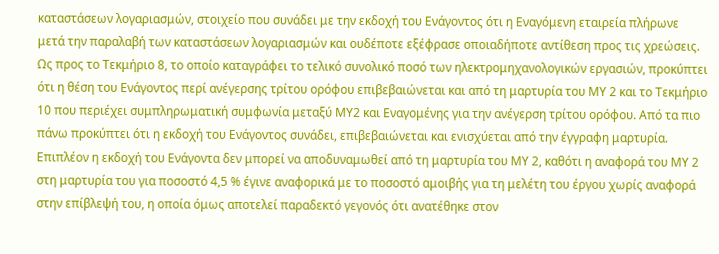καταστάσεων λογαριασμών, στοιχείο που συνάδει με την εκδοχή του Ενάγοντος ότι η Εναγόμενη εταιρεία πλήρωνε μετά την παραλαβή των καταστάσεων λογαριασμών και ουδέποτε εξέφρασε οποιαδήποτε αντίθεση προς τις χρεώσεις. Ως προς το Τεκμήριο 8, το οποίο καταγράφει το τελικό συνολικό ποσό των ηλεκτρομηχανολογικών εργασιών, προκύπτει ότι η θέση του Ενάγοντος περί ανέγερσης τρίτου ορόφου επιβεβαιώνεται και από τη μαρτυρία του ΜΥ 2 και το Τεκμήριο 10 που περιέχει συμπληρωματική συμφωνία μεταξύ ΜΥ2 και Εναγομένης για την ανέγερση τρίτου ορόφου. Από τα πιο πάνω προκύπτει ότι η εκδοχή του Ενάγοντος συνάδει, επιβεβαιώνεται και ενισχύεται από την έγγραφη μαρτυρία. Επιπλέον η εκδοχή του Ενάγοντα δεν μπορεί να αποδυναμωθεί από τη μαρτυρία του ΜΥ 2, καθότι η αναφορά του ΜΥ 2 στη μαρτυρία του για ποσοστό 4,5 % έγινε αναφορικά με το ποσοστό αμοιβής για τη μελέτη του έργου χωρίς αναφορά στην επίβλεψή του, η οποία όμως αποτελεί παραδεκτό γεγονός ότι ανατέθηκε στον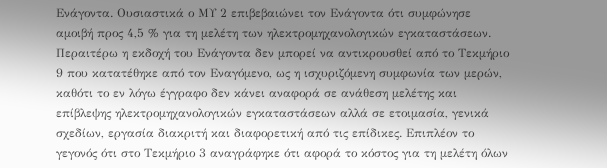Ενάγοντα. Ουσιαστικά ο ΜΥ 2 επιβεβαιώνει τον Ενάγοντα ότι συμφώνησε αμοιβή προς 4,5 % για τη μελέτη των ηλεκτρομηχανολογικών εγκαταστάσεων. Περαιτέρω η εκδοχή του Ενάγοντα δεν μπορεί να αντικρουσθεί από το Τεκμήριο 9 που κατατέθηκε από τον Εναγόμενο, ως η ισχυριζόμενη συμφωνία των μερών, καθότι το εν λόγω έγγραφο δεν κάνει αναφορά σε ανάθεση μελέτης και επίβλεψης ηλεκτρομηχανολογικών εγκαταστάσεων αλλά σε ετοιμασία, γενικά σχεδίων, εργασία διακριτή και διαφορετική από τις επίδικες. Επιπλέον το γεγονός ότι στο Τεκμήριο 3 αναγράφηκε ότι αφορά το κόστος για τη μελέτη όλων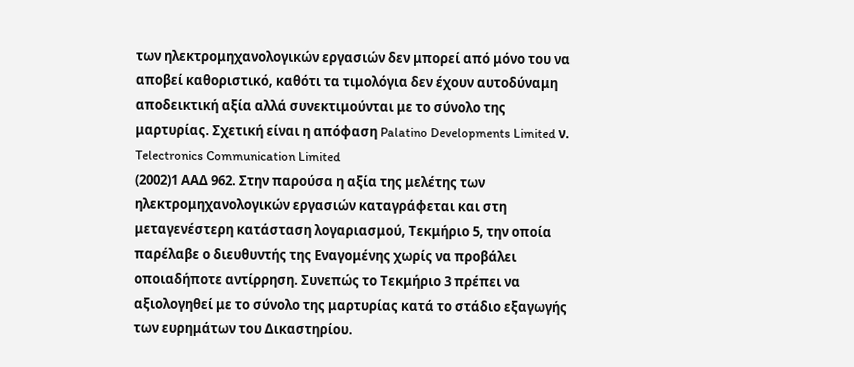των ηλεκτρομηχανολογικών εργασιών δεν μπορεί από μόνο του να αποβεί καθοριστικό, καθότι τα τιμολόγια δεν έχουν αυτοδύναμη αποδεικτική αξία αλλά συνεκτιμούνται με το σύνολο της μαρτυρίας. Σχετική είναι η απόφαση Palatino Developments Limited ν. Telectronics Communication Limited
(2002)1 ΑΑΔ 962. Στην παρούσα η αξία της μελέτης των ηλεκτρομηχανολογικών εργασιών καταγράφεται και στη μεταγενέστερη κατάσταση λογαριασμού, Τεκμήριο 5, την οποία παρέλαβε ο διευθυντής της Εναγομένης χωρίς να προβάλει οποιαδήποτε αντίρρηση. Συνεπώς το Τεκμήριο 3 πρέπει να αξιολογηθεί με το σύνολο της μαρτυρίας κατά το στάδιο εξαγωγής των ευρημάτων του Δικαστηρίου.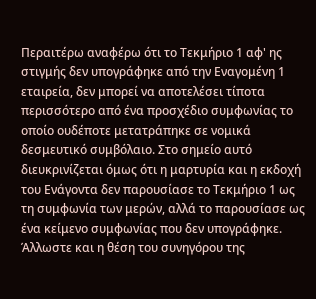Περαιτέρω αναφέρω ότι το Τεκμήριο 1 αφ' ης στιγμής δεν υπογράφηκε από την Εναγομένη 1 εταιρεία, δεν μπορεί να αποτελέσει τίποτα περισσότερο από ένα προσχέδιο συμφωνίας το οποίο ουδέποτε μετατράπηκε σε νομικά δεσμευτικό συμβόλαιο. Στο σημείο αυτό διευκρινίζεται όμως ότι η μαρτυρία και η εκδοχή του Ενάγοντα δεν παρουσίασε το Τεκμήριο 1 ως τη συμφωνία των μερών, αλλά το παρουσίασε ως ένα κείμενο συμφωνίας που δεν υπογράφηκε. Άλλωστε και η θέση του συνηγόρου της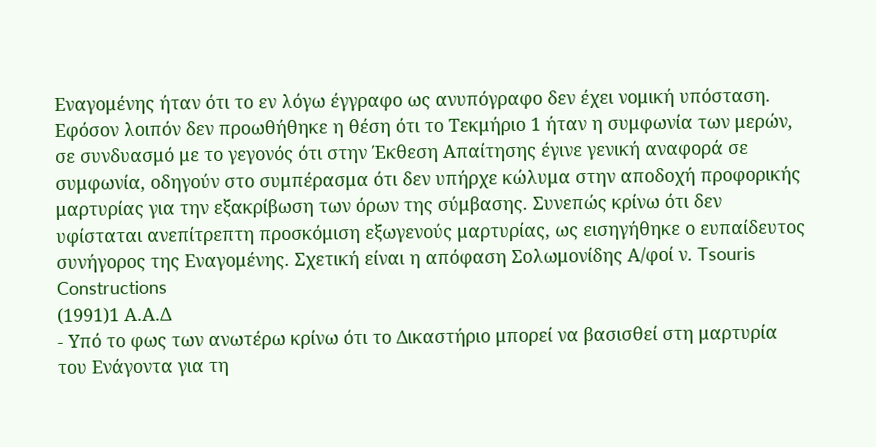Εναγομένης ήταν ότι το εν λόγω έγγραφο ως ανυπόγραφο δεν έχει νομική υπόσταση. Εφόσον λοιπόν δεν προωθήθηκε η θέση ότι το Τεκμήριο 1 ήταν η συμφωνία των μερών, σε συνδυασμό με το γεγονός ότι στην Έκθεση Απαίτησης έγινε γενική αναφορά σε συμφωνία, οδηγούν στο συμπέρασμα ότι δεν υπήρχε κώλυμα στην αποδοχή προφορικής μαρτυρίας για την εξακρίβωση των όρων της σύμβασης. Συνεπώς κρίνω ότι δεν υφίσταται ανεπίτρεπτη προσκόμιση εξωγενούς μαρτυρίας, ως εισηγήθηκε ο ευπαίδευτος συνήγορος της Εναγομένης. Σχετική είναι η απόφαση Σολωμονίδης Α/φοί ν. Tsouris Constructions
(1991)1 Α.Α.Δ
- Υπό το φως των ανωτέρω κρίνω ότι το Δικαστήριο μπορεί να βασισθεί στη μαρτυρία του Ενάγοντα για τη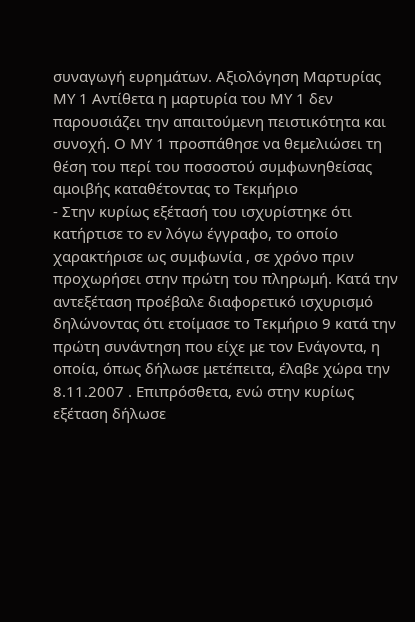συναγωγή ευρημάτων. Αξιολόγηση Μαρτυρίας ΜΥ 1 Αντίθετα η μαρτυρία του ΜΥ 1 δεν παρουσιάζει την απαιτούμενη πειστικότητα και συνοχή. Ο ΜΥ 1 προσπάθησε να θεμελιώσει τη θέση του περί του ποσοστού συμφωνηθείσας αμοιβής καταθέτοντας το Τεκμήριο
- Στην κυρίως εξέτασή του ισχυρίστηκε ότι κατήρτισε το εν λόγω έγγραφο, το οποίο χαρακτήρισε ως συμφωνία , σε χρόνο πριν προχωρήσει στην πρώτη του πληρωμή. Κατά την αντεξέταση προέβαλε διαφορετικό ισχυρισμό δηλώνοντας ότι ετοίμασε το Τεκμήριο 9 κατά την πρώτη συνάντηση που είχε με τον Ενάγοντα, η οποία, όπως δήλωσε μετέπειτα, έλαβε χώρα την 8.11.2007 . Επιπρόσθετα, ενώ στην κυρίως εξέταση δήλωσε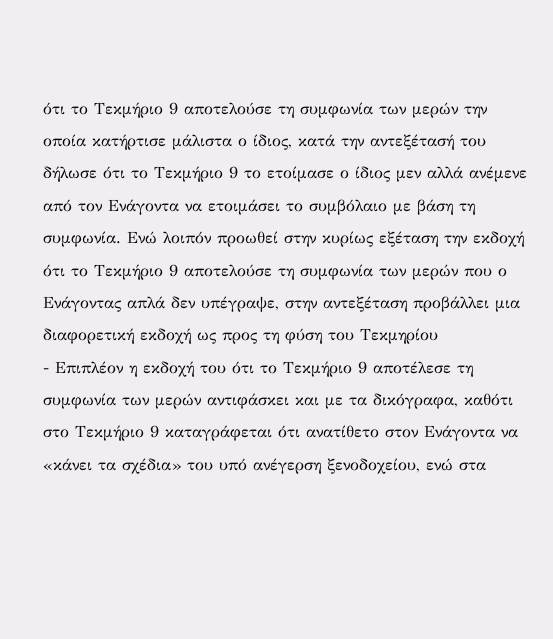ότι το Τεκμήριο 9 αποτελούσε τη συμφωνία των μερών την οποία κατήρτισε μάλιστα ο ίδιος, κατά την αντεξέτασή του δήλωσε ότι το Τεκμήριο 9 το ετοίμασε ο ίδιος μεν αλλά ανέμενε από τον Ενάγοντα να ετοιμάσει το συμβόλαιο με βάση τη συμφωνία. Ενώ λοιπόν προωθεί στην κυρίως εξέταση την εκδοχή ότι το Τεκμήριο 9 αποτελούσε τη συμφωνία των μερών που ο Ενάγοντας απλά δεν υπέγραψε, στην αντεξέταση προβάλλει μια διαφορετική εκδοχή ως προς τη φύση του Τεκμηρίου
- Επιπλέον η εκδοχή του ότι το Τεκμήριο 9 αποτέλεσε τη συμφωνία των μερών αντιφάσκει και με τα δικόγραφα, καθότι στο Τεκμήριο 9 καταγράφεται ότι ανατίθετο στον Ενάγοντα να «κάνει τα σχέδια» του υπό ανέγερση ξενοδοχείου, ενώ στα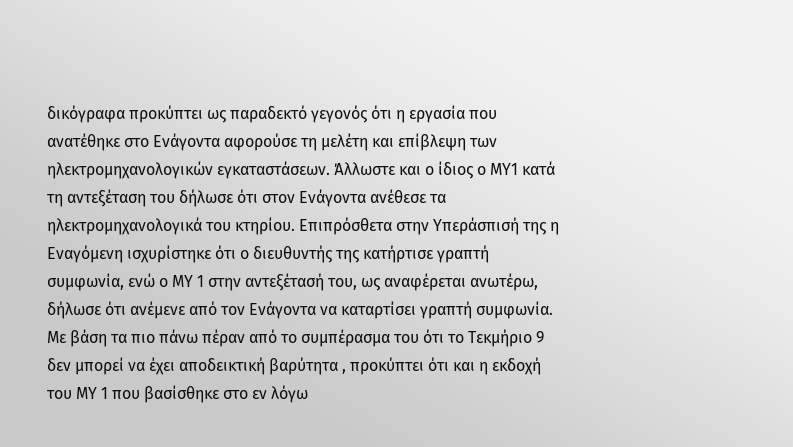δικόγραφα προκύπτει ως παραδεκτό γεγονός ότι η εργασία που ανατέθηκε στο Ενάγοντα αφορούσε τη μελέτη και επίβλεψη των ηλεκτρομηχανολογικών εγκαταστάσεων. Άλλωστε και ο ίδιος ο ΜΥ1 κατά τη αντεξέταση του δήλωσε ότι στον Ενάγοντα ανέθεσε τα ηλεκτρομηχανολογικά του κτηρίου. Επιπρόσθετα στην Υπεράσπισή της η Εναγόμενη ισχυρίστηκε ότι ο διευθυντής της κατήρτισε γραπτή συμφωνία, ενώ ο ΜΥ 1 στην αντεξέτασή του, ως αναφέρεται ανωτέρω, δήλωσε ότι ανέμενε από τον Ενάγοντα να καταρτίσει γραπτή συμφωνία. Με βάση τα πιο πάνω πέραν από το συμπέρασμα του ότι το Τεκμήριο 9 δεν μπορεί να έχει αποδεικτική βαρύτητα , προκύπτει ότι και η εκδοχή του ΜΥ 1 που βασίσθηκε στο εν λόγω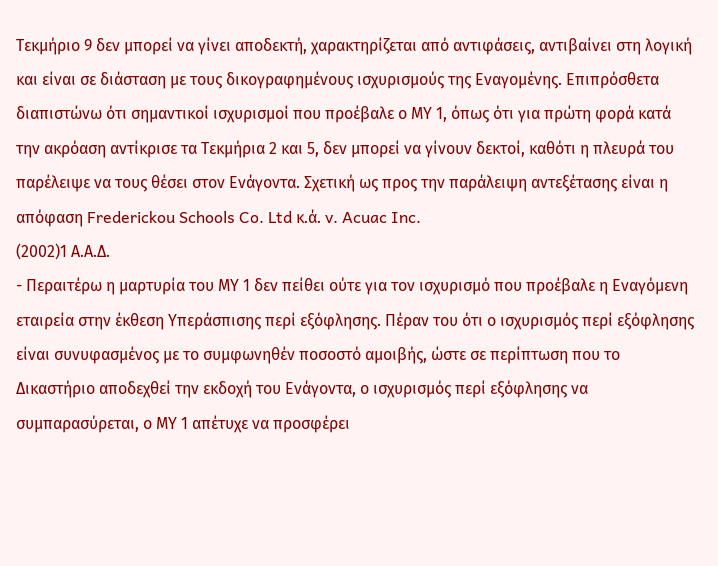Τεκμήριο 9 δεν μπορεί να γίνει αποδεκτή, χαρακτηρίζεται από αντιφάσεις, αντιβαίνει στη λογική και είναι σε διάσταση με τους δικογραφημένους ισχυρισμούς της Εναγομένης. Επιπρόσθετα διαπιστώνω ότι σημαντικοί ισχυρισμοί που προέβαλε ο ΜΥ 1, όπως ότι για πρώτη φορά κατά την ακρόαση αντίκρισε τα Τεκμήρια 2 και 5, δεν μπορεί να γίνουν δεκτοί, καθότι η πλευρά του παρέλειψε να τους θέσει στον Ενάγοντα. Σχετική ως προς την παράλειψη αντεξέτασης είναι η απόφαση Frederickou Schools Co. Ltd κ.ά. v. Acuac Inc.
(2002)1 Α.Α.Δ.
- Περαιτέρω η μαρτυρία του ΜΥ 1 δεν πείθει ούτε για τον ισχυρισμό που προέβαλε η Εναγόμενη εταιρεία στην έκθεση Υπεράσπισης περί εξόφλησης. Πέραν του ότι ο ισχυρισμός περί εξόφλησης είναι συνυφασμένος με το συμφωνηθέν ποσοστό αμοιβής, ώστε σε περίπτωση που το Δικαστήριο αποδεχθεί την εκδοχή του Ενάγοντα, ο ισχυρισμός περί εξόφλησης να συμπαρασύρεται, ο ΜΥ 1 απέτυχε να προσφέρει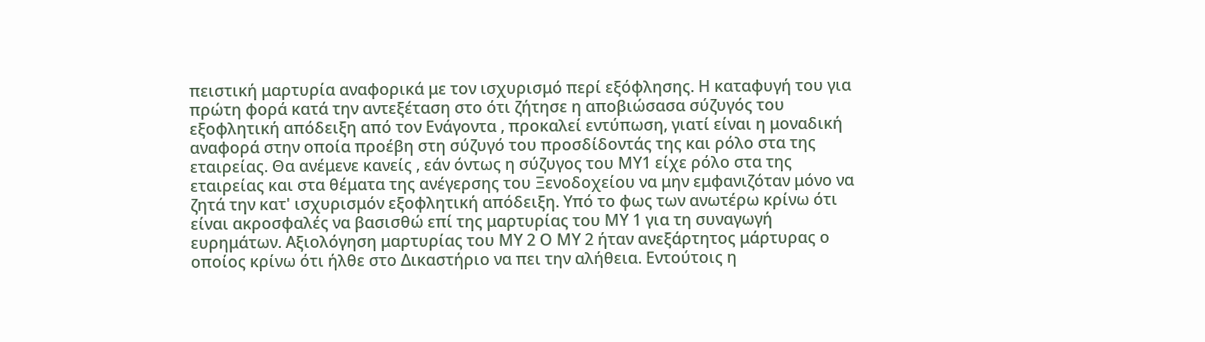πειστική μαρτυρία αναφορικά με τον ισχυρισμό περί εξόφλησης. Η καταφυγή του για πρώτη φορά κατά την αντεξέταση στο ότι ζήτησε η αποβιώσασα σύζυγός του εξοφλητική απόδειξη από τον Ενάγοντα , προκαλεί εντύπωση, γιατί είναι η μοναδική αναφορά στην οποία προέβη στη σύζυγό του προσδίδοντάς της και ρόλο στα της εταιρείας. Θα ανέμενε κανείς , εάν όντως η σύζυγος του ΜΥ1 είχε ρόλο στα της εταιρείας και στα θέματα της ανέγερσης του Ξενοδοχείου να μην εμφανιζόταν μόνο να ζητά την κατ' ισχυρισμόν εξοφλητική απόδειξη. Υπό το φως των ανωτέρω κρίνω ότι είναι ακροσφαλές να βασισθώ επί της μαρτυρίας του ΜΥ 1 για τη συναγωγή ευρημάτων. Αξιολόγηση μαρτυρίας του ΜΥ 2 Ο ΜΥ 2 ήταν ανεξάρτητος μάρτυρας ο οποίος κρίνω ότι ήλθε στο Δικαστήριο να πει την αλήθεια. Εντούτοις η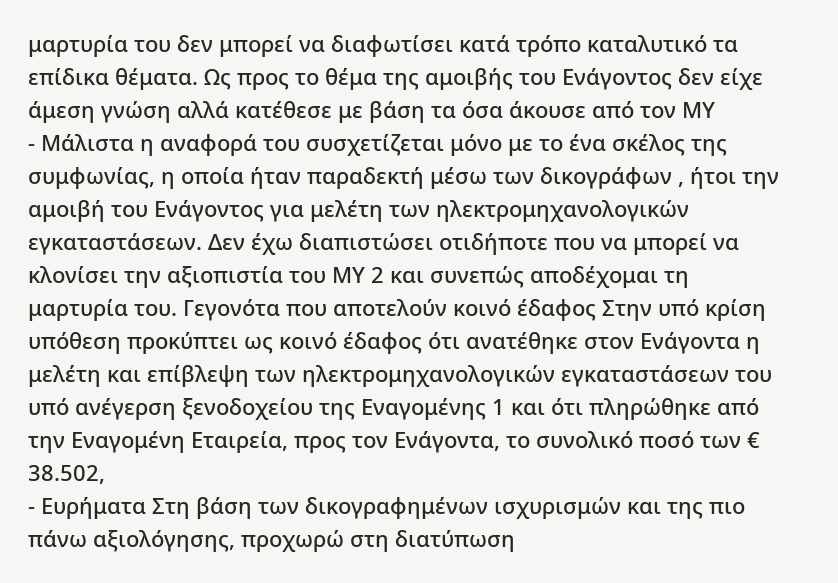μαρτυρία του δεν μπορεί να διαφωτίσει κατά τρόπο καταλυτικό τα επίδικα θέματα. Ως προς το θέμα της αμοιβής του Ενάγοντος δεν είχε άμεση γνώση αλλά κατέθεσε με βάση τα όσα άκουσε από τον ΜΥ
- Μάλιστα η αναφορά του συσχετίζεται μόνο με το ένα σκέλος της συμφωνίας, η οποία ήταν παραδεκτή μέσω των δικογράφων , ήτοι την αμοιβή του Ενάγοντος για μελέτη των ηλεκτρομηχανολογικών εγκαταστάσεων. Δεν έχω διαπιστώσει οτιδήποτε που να μπορεί να κλονίσει την αξιοπιστία του ΜΥ 2 και συνεπώς αποδέχομαι τη μαρτυρία του. Γεγονότα που αποτελούν κοινό έδαφος Στην υπό κρίση υπόθεση προκύπτει ως κοινό έδαφος ότι ανατέθηκε στον Ενάγοντα η μελέτη και επίβλεψη των ηλεκτρομηχανολογικών εγκαταστάσεων του υπό ανέγερση ξενοδοχείου της Εναγομένης 1 και ότι πληρώθηκε από την Εναγομένη Εταιρεία, προς τον Ενάγοντα, το συνολικό ποσό των € 38.502,
- Ευρήματα Στη βάση των δικογραφημένων ισχυρισμών και της πιο πάνω αξιολόγησης, προχωρώ στη διατύπωση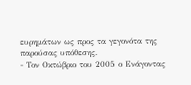ευρημάτων ως προς τα γεγονότα της παρούσας υπόθεσης.
- Τον Οκτώβριο του 2005 ο Ενάγοντας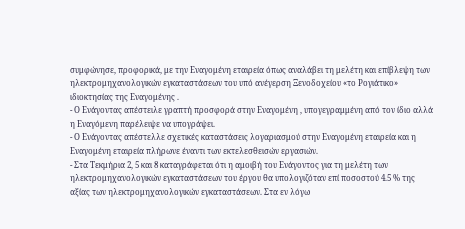συμφώνησε, προφορικά, με την Εναγομένη εταιρεία όπως αναλάβει τη μελέτη και επίβλεψη των ηλεκτρομηχανολογικών εγκαταστάσεων του υπό ανέγερση Ξενοδοχείου «το Ρογιάτικο» ιδιοκτησίας της Εναγομένης .
- Ο Ενάγοντας απέστειλε γραπτή προσφορά στην Εναγομένη , υπογεγραμμένη από τον ίδιο αλλά η Εναγόμενη παρέλειψε να υπογράψει.
- Ο Ενάγοντας απέστελλε σχετικές καταστάσεις λογαριασμού στην Εναγομένη εταιρεία και η Εναγομένη εταιρεία πλήρωνε έναντι των εκτελεσθεισών εργασιών.
- Στα Τεκμήρια 2, 5 και 8 καταγράφεται ότι η αμοιβή του Ενάγοντος για τη μελέτη των ηλεκτρομηχανολογικών εγκαταστάσεων του έργου θα υπολογιζόταν επί ποσοστού 4.5 % της αξίας των ηλεκτρομηχανολογικών εγκαταστάσεων. Στα εν λόγω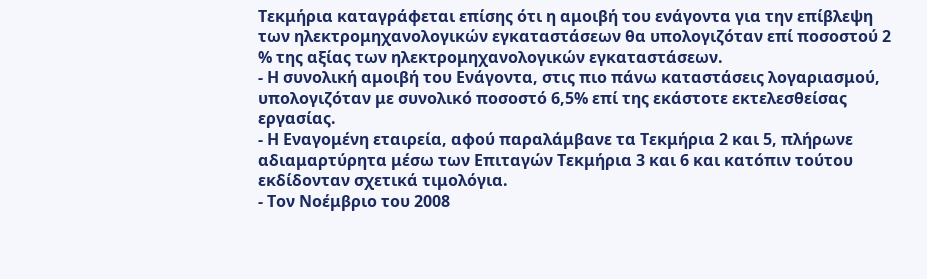Τεκμήρια καταγράφεται επίσης ότι η αμοιβή του ενάγοντα για την επίβλεψη των ηλεκτρομηχανολογικών εγκαταστάσεων θα υπολογιζόταν επί ποσοστού 2 % της αξίας των ηλεκτρομηχανολογικών εγκαταστάσεων.
- Η συνολική αμοιβή του Ενάγοντα, στις πιο πάνω καταστάσεις λογαριασμού, υπολογιζόταν με συνολικό ποσοστό 6,5% επί της εκάστοτε εκτελεσθείσας εργασίας.
- Η Εναγομένη εταιρεία, αφού παραλάμβανε τα Τεκμήρια 2 και 5, πλήρωνε αδιαμαρτύρητα μέσω των Επιταγών Τεκμήρια 3 και 6 και κατόπιν τούτου εκδίδονταν σχετικά τιμολόγια.
- Τον Νοέμβριο του 2008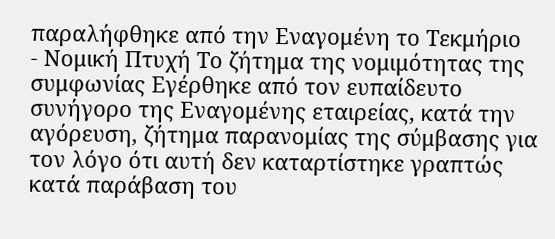παραλήφθηκε από την Εναγομένη το Τεκμήριο
- Νομική Πτυχή Το ζήτημα της νομιμότητας της συμφωνίας Εγέρθηκε από τον ευπαίδευτο συνήγορο της Εναγομένης εταιρείας, κατά την αγόρευση, ζήτημα παρανομίας της σύμβασης για τον λόγο ότι αυτή δεν καταρτίστηκε γραπτώς κατά παράβαση του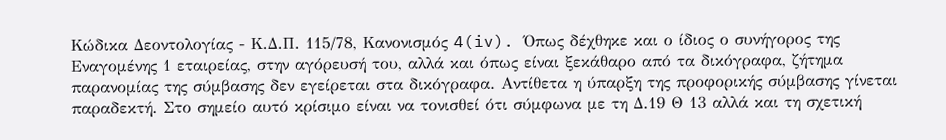Κώδικα Δεοντολογίας - Κ.Δ.Π. 115/78, Κανονισμός 4(iv). Όπως δέχθηκε και ο ίδιος ο συνήγορος της Εναγομένης 1 εταιρείας, στην αγόρευσή του, αλλά και όπως είναι ξεκάθαρο από τα δικόγραφα, ζήτημα παρανομίας της σύμβασης δεν εγείρεται στα δικόγραφα. Αντίθετα η ύπαρξη της προφορικής σύμβασης γίνεται παραδεκτή. Στο σημείο αυτό κρίσιμο είναι να τονισθεί ότι σύμφωνα με τη Δ.19 Θ 13 αλλά και τη σχετική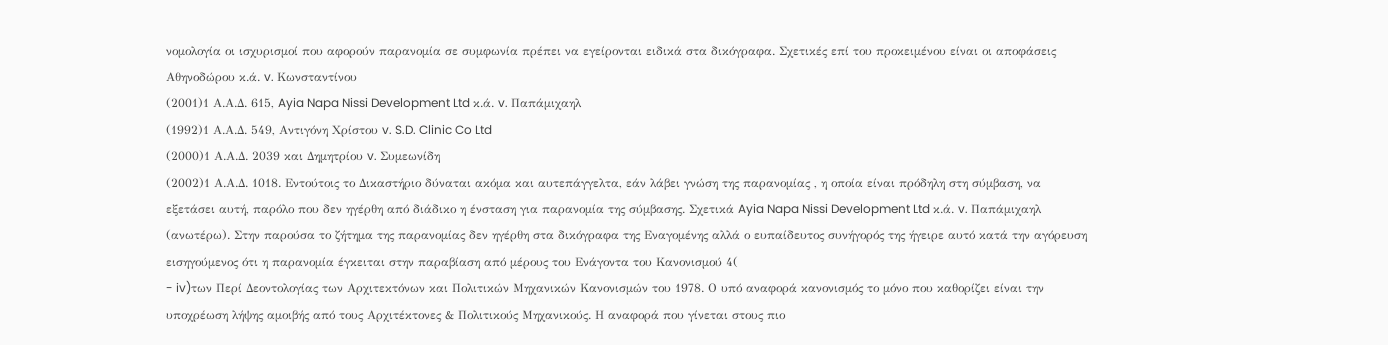νομολογία οι ισχυρισμοί που αφορούν παρανομία σε συμφωνία πρέπει να εγείρονται ειδικά στα δικόγραφα. Σχετικές επί του προκειμένου είναι οι αποφάσεις Αθηνοδώρου κ.ά. v. Κωνσταντίνου
(2001)1 Α.Α.Δ. 615, Ayia Napa Nissi Development Ltd κ.ά. v. Παπάμιχαηλ
(1992)1 Α.Α.Δ. 549, Αντιγόνη Χρίστου v. S.D. Clinic Co Ltd
(2000)1 Α.Α.Δ. 2039 και Δημητρίου v. Συμεωνίδη
(2002)1 Α.Α.Δ. 1018. Εντούτοις το Δικαστήριο δύναται ακόμα και αυτεπάγγελτα, εάν λάβει γνώση της παρανομίας , η οποία είναι πρόδηλη στη σύμβαση, να εξετάσει αυτή, παρόλο που δεν ηγέρθη από διάδικο η ένσταση για παρανομία της σύμβασης. Σχετικά Ayia Napa Nissi Development Ltd κ.ά. v. Παπάμιχαηλ (ανωτέρω). Στην παρούσα το ζήτημα της παρανομίας δεν ηγέρθη στα δικόγραφα της Εναγομένης αλλά ο ευπαίδευτος συνήγορός της ήγειρε αυτό κατά την αγόρευση εισηγούμενος ότι η παρανομία έγκειται στην παραβίαση από μέρους του Ενάγοντα του Κανονισμού 4(
- iv)των Περί Δεοντολογίας των Αρχιτεκτόνων και Πολιτικών Μηχανικών Κανονισμών του 1978. Ο υπό αναφορά κανονισμός το μόνο που καθορίζει είναι την υποχρέωση λήψης αμοιβής από τους Αρχιτέκτονες & Πολιτικούς Μηχανικούς. Η αναφορά που γίνεται στους πιο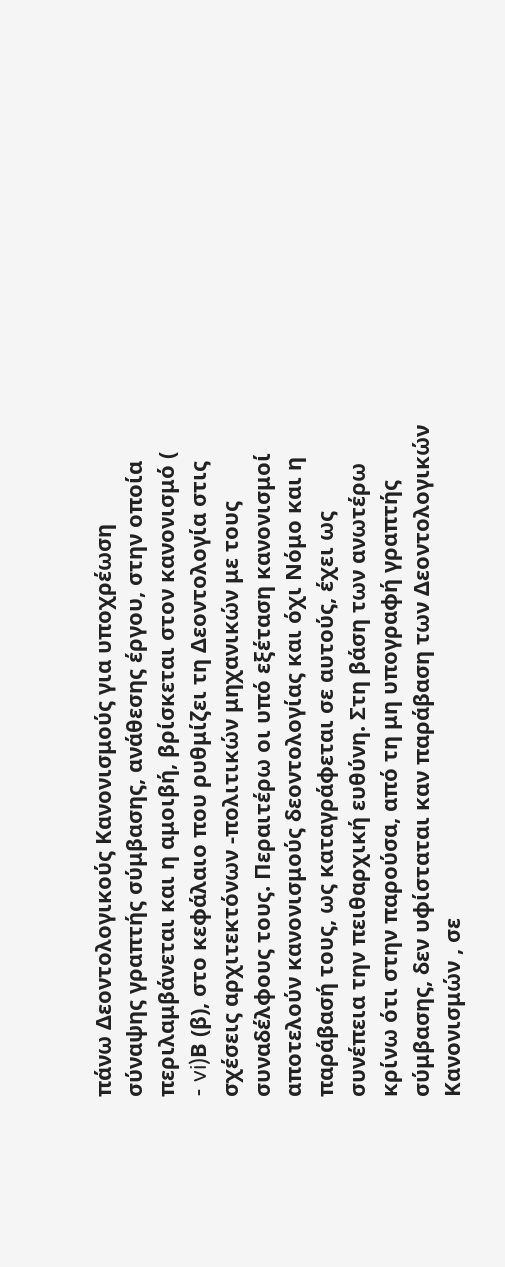πάνω Δεοντολογικούς Κανονισμούς για υποχρέωση σύναψης γραπτής σύμβασης, ανάθεσης έργου, στην οποία περιλαμβάνεται και η αμοιβή, βρίσκεται στον κανονισμό (
- vi)Β (β), στο κεφάλαιο που ρυθμίζει τη Δεοντολογία στις σχέσεις αρχιτεκτόνων -πολιτικών μηχανικών με τους συναδέλφους τους. Περαιτέρω οι υπό εξέταση κανονισμοί αποτελούν κανονισμούς δεοντολογίας και όχι Νόμο και η παράβασή τους, ως καταγράφεται σε αυτούς, έχει ως συνέπεια την πειθαρχική ευθύνη. Στη βάση των ανωτέρω κρίνω ότι στην παρούσα, από τη μη υπογραφή γραπτής σύμβασης, δεν υφίσταται καν παράβαση των Δεοντολογικών Κανονισμών , σε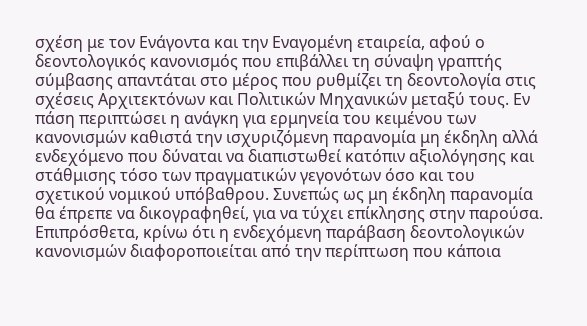σχέση με τον Ενάγοντα και την Εναγομένη εταιρεία, αφού ο δεοντολογικός κανονισμός που επιβάλλει τη σύναψη γραπτής σύμβασης απαντάται στο μέρος που ρυθμίζει τη δεοντολογία στις σχέσεις Αρχιτεκτόνων και Πολιτικών Μηχανικών μεταξύ τους. Εν πάση περιπτώσει η ανάγκη για ερμηνεία του κειμένου των κανονισμών καθιστά την ισχυριζόμενη παρανομία μη έκδηλη αλλά ενδεχόμενο που δύναται να διαπιστωθεί κατόπιν αξιολόγησης και στάθμισης τόσο των πραγματικών γεγονότων όσο και του σχετικού νομικού υπόβαθρου. Συνεπώς ως μη έκδηλη παρανομία θα έπρεπε να δικογραφηθεί, για να τύχει επίκλησης στην παρούσα. Επιπρόσθετα, κρίνω ότι η ενδεχόμενη παράβαση δεοντολογικών κανονισμών διαφοροποιείται από την περίπτωση που κάποια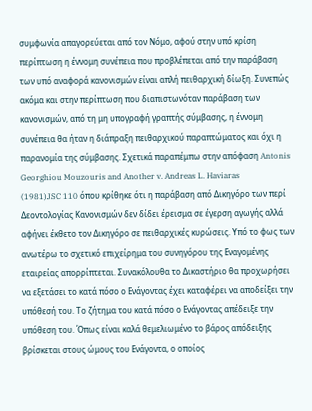συμφωνία απαγορεύεται από τον Νόμο, αφού στην υπό κρίση περίπτωση η έννομη συνέπεια που προβλέπεται από την παράβαση των υπό αναφορά κανονισμών είναι απλή πειθαρχική δίωξη. Συνεπώς ακόμα και στην περίπτωση που διαπιστωνόταν παράβαση των κανονισμών, από τη μη υπογραφή γραπτής σύμβασης, η έννομη συνέπεια θα ήταν η διάπραξη πειθαρχικού παραπτώματος και όχι η παρανομία της σύμβασης. Σχετικά παραπέμπω στην απόφαση Antonis Georghiou Mouzouris and Another v. Andreas L. Haviaras
(1981)JSC 110 όπου κρίθηκε ότι η παράβαση από Δικηγόρο των περί Δεοντολογίας Κανονισμών δεν δίδει έρεισμα σε έγερση αγωγής αλλά αφήνει έκθετο τον Δικηγόρο σε πειθαρχικές κυρώσεις. Υπό το φως των ανωτέρω το σχετικό επιχείρημα του συνηγόρου της Εναγομένης εταιρείας απορρίπτεται. Συνακόλουθα το Δικαστήριο θα προχωρήσει να εξετάσει το κατά πόσο ο Ενάγοντας έχει καταφέρει να αποδείξει την υπόθεσή του. Το ζήτημα του κατά πόσο ο Ενάγοντας απέδειξε την υπόθεση του. Όπως είναι καλά θεμελιωμένο το βάρος απόδειξης βρίσκεται στους ώμους του Ενάγοντα, ο οποίος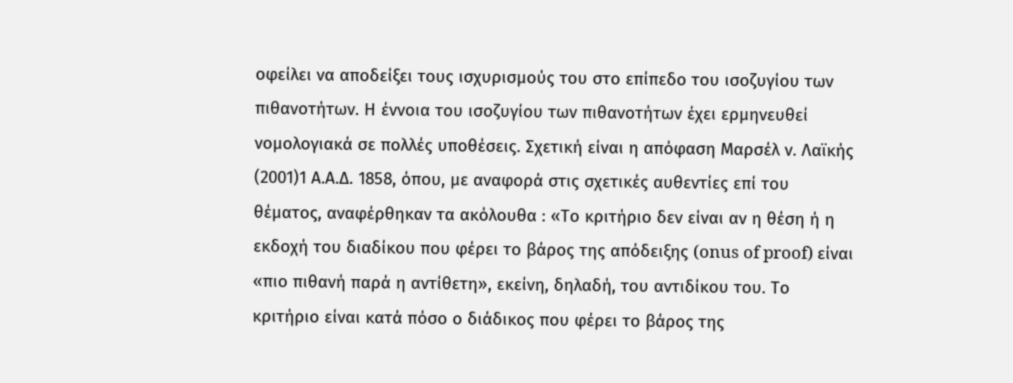οφείλει να αποδείξει τους ισχυρισμούς του στο επίπεδο του ισοζυγίου των πιθανοτήτων. Η έννοια του ισοζυγίου των πιθανοτήτων έχει ερμηνευθεί νομολογιακά σε πολλές υποθέσεις. Σχετική είναι η απόφαση Μαρσέλ ν. Λαϊκής
(2001)1 Α.Α.Δ. 1858, όπου, με αναφορά στις σχετικές αυθεντίες επί του θέματος, αναφέρθηκαν τα ακόλουθα : «Το κριτήριο δεν είναι αν η θέση ή η εκδοχή του διαδίκου που φέρει το βάρος της απόδειξης (onus of proof) είναι «πιο πιθανή παρά η αντίθετη», εκείνη, δηλαδή, του αντιδίκου του. Το κριτήριο είναι κατά πόσο ο διάδικος που φέρει το βάρος της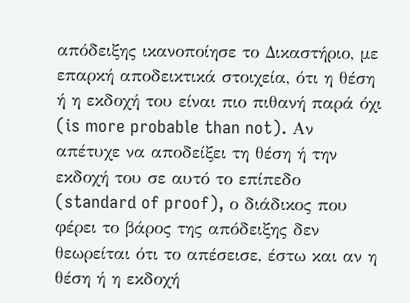απόδειξης ικανοποίησε το Δικαστήριο, με επαρκή αποδεικτικά στοιχεία, ότι η θέση ή η εκδοχή του είναι πιο πιθανή παρά όχι (is more probable than not). Αν απέτυχε να αποδείξει τη θέση ή την εκδοχή του σε αυτό το επίπεδο (standard of proof), ο διάδικος που φέρει το βάρος της απόδειξης δεν θεωρείται ότι το απέσεισε, έστω και αν η θέση ή η εκδοχή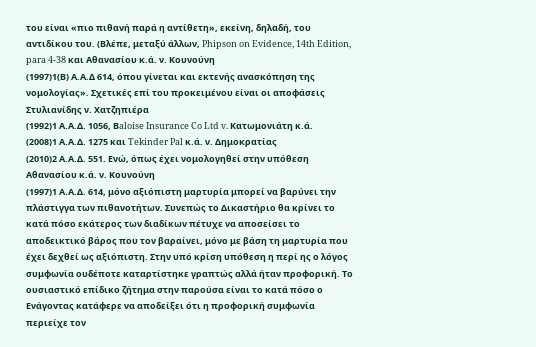του είναι «πιο πιθανή παρά η αντίθετη», εκείνη, δηλαδή, του αντιδίκου του. (Βλέπε, μεταξύ άλλων, Phipson on Evidence, 14th Edition, para 4-38 και Αθανασίου κ.ά. ν. Κουνούνη
(1997)1(Β) Α.Α.Δ 614, όπου γίνεται και εκτενής ανασκόπηση της νομολογίας». Σχετικές επί του προκειμένου είναι οι αποφάσεις Στυλιανίδης ν. Χατζηπιέρα
(1992)1 Α.Α.Δ. 1056, Βaloise Insurance Co Ltd v. Κατωμονιάτη κ.ά.
(2008)1 Α.Α.Δ. 1275 και Tekinder Pal κ.ά. ν. Δημοκρατίας
(2010)2 Α.Α.Δ. 551. Ενώ, όπως έχει νομολογηθεί στην υπόθεση Αθανασίου κ.ά. ν. Κουνούνη
(1997)1 Α.Α.Δ. 614, μόνο αξιόπιστη μαρτυρία μπορεί να βαρύνει την πλάστιγγα των πιθανοτήτων. Συνεπώς το Δικαστήριο θα κρίνει το κατά πόσο εκάτερος των διαδίκων πέτυχε να αποσείσει το αποδεικτικό βάρος που τον βαραίνει, μόνο με βάση τη μαρτυρία που έχει δεχθεί ως αξιόπιστη. Στην υπό κρίση υπόθεση η περί ης ο λόγος συμφωνία ουδέποτε καταρτίστηκε γραπτώς αλλά ήταν προφορική. Το ουσιαστικό επίδικο ζήτημα στην παρούσα είναι το κατά πόσο ο Ενάγοντας κατάφερε να αποδείξει ότι η προφορική συμφωνία περιείχε τον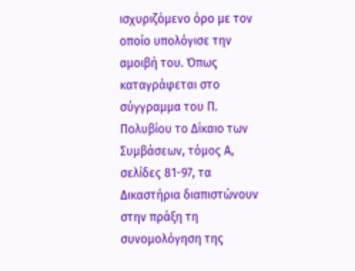ισχυριζόμενο όρο με τον οποίο υπολόγισε την αμοιβή του. Όπως καταγράφεται στο σύγγραμμα του Π. Πολυβίου το Δίκαιο των Συμβάσεων, τόμος Α, σελίδες 81-97, τα Δικαστήρια διαπιστώνουν στην πράξη τη συνομολόγηση της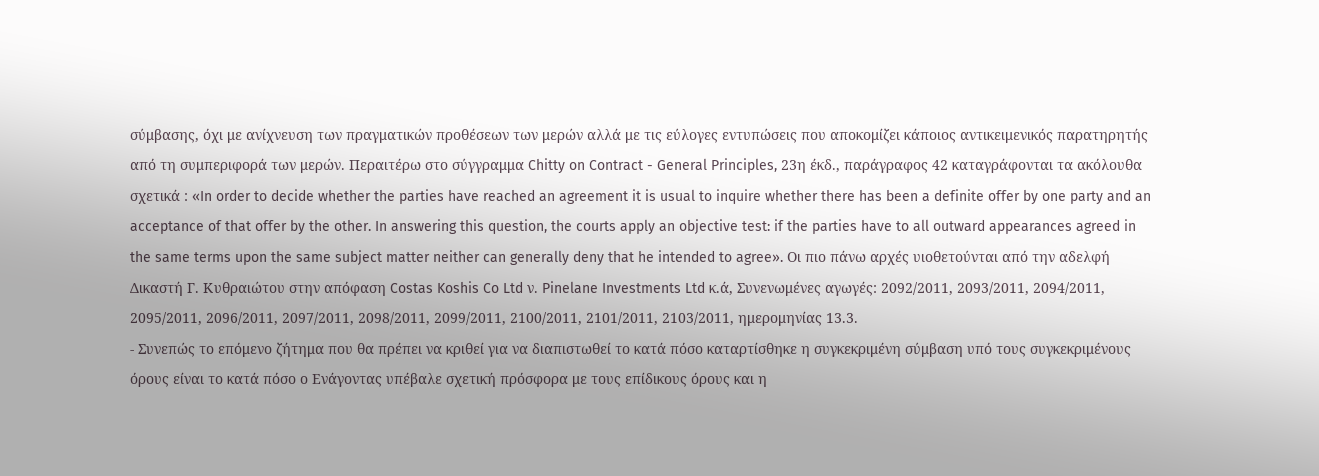σύμβασης, όχι με ανίχνευση των πραγματικών προθέσεων των μερών αλλά με τις εύλογες εντυπώσεις που αποκομίζει κάποιος αντικειμενικός παρατηρητής από τη συμπεριφορά των μερών. Περαιτέρω στο σύγγραμμα Chitty on Contract - General Principles, 23η έκδ., παράγραφος 42 καταγράφονται τα ακόλουθα σχετικά : «In order to decide whether the parties have reached an agreement it is usual to inquire whether there has been a definite offer by one party and an acceptance of that offer by the other. In answering this question, the courts apply an objective test: if the parties have to all outward appearances agreed in the same terms upon the same subject matter neither can generally deny that he intended to agree». Οι πιο πάνω αρχές υιοθετούνται από την αδελφή Δικαστή Γ. Κυθραιώτου στην απόφαση Costas Koshis Co Ltd ν. Pinelane Investments Ltd κ.ά, Συνενωμένες αγωγές: 2092/2011, 2093/2011, 2094/2011, 2095/2011, 2096/2011, 2097/2011, 2098/2011, 2099/2011, 2100/2011, 2101/2011, 2103/2011, ημερομηνίας 13.3.
- Συνεπώς το επόμενο ζήτημα που θα πρέπει να κριθεί για να διαπιστωθεί το κατά πόσο καταρτίσθηκε η συγκεκριμένη σύμβαση υπό τους συγκεκριμένους όρους είναι το κατά πόσο ο Ενάγοντας υπέβαλε σχετική πρόσφορα με τους επίδικους όρους και η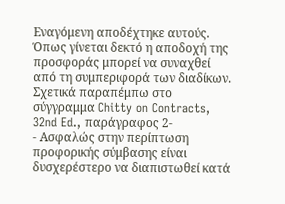Εναγόμενη αποδέχτηκε αυτούς. Όπως γίνεται δεκτό η αποδοχή της προσφοράς μπορεί να συναχθεί από τη συμπεριφορά των διαδίκων. Σχετικά παραπέμπω στο σύγγραμμα Chitty on Contracts, 32nd Ed., παράγραφος 2-
- Ασφαλώς στην περίπτωση προφορικής σύμβασης είναι δυσχερέστερο να διαπιστωθεί κατά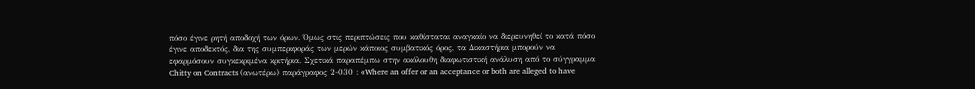πόσο έγινε ρητή αποδοχή των όρων. Όμως στις περιπτώσεις που καθίσταται αναγκαίο να διερευνηθεί το κατά πόσο έγινε αποδεκτός, δια της συμπεριφοράς των μερών κάποιος συμβατικός όρος, τα Δικαστήρια μπορούν να εφαρμόσουν συγκεκριμένα κριτήρια. Σχετικά παραπέμπω στην ακόλουθη διαφωτιστική ανάλυση από το σύγγραμμα Chitty on Contracts (ανωτέρω) παράγραφος 2-030 : «Where an offer or an acceptance or both are alleged to have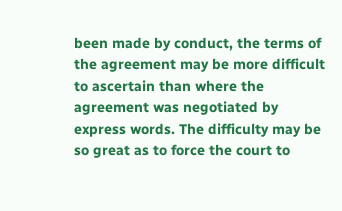been made by conduct, the terms of the agreement may be more difficult to ascertain than where the agreement was negotiated by express words. The difficulty may be so great as to force the court to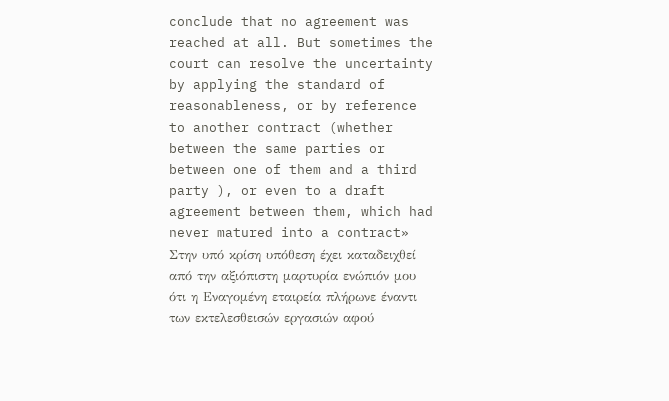conclude that no agreement was reached at all. But sometimes the court can resolve the uncertainty by applying the standard of reasonableness, or by reference to another contract (whether between the same parties or between one of them and a third party ), or even to a draft agreement between them, which had never matured into a contract» Στην υπό κρίση υπόθεση έχει καταδειχθεί από την αξιόπιστη μαρτυρία ενώπιόν μου ότι η Εναγομένη εταιρεία πλήρωνε έναντι των εκτελεσθεισών εργασιών αφού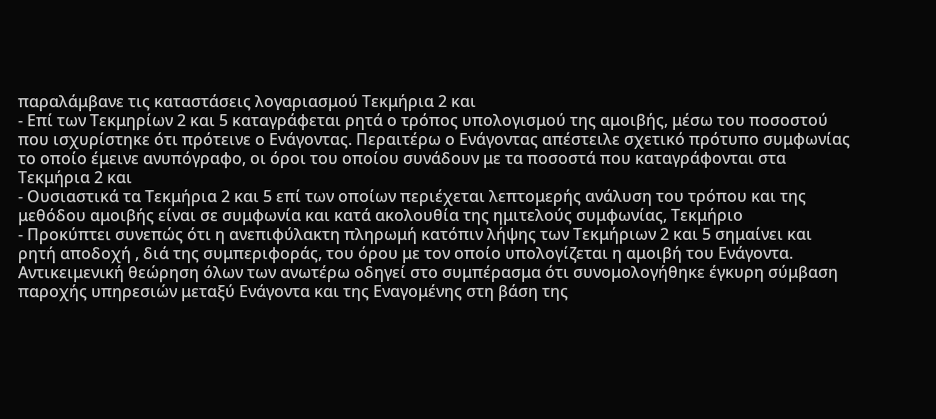παραλάμβανε τις καταστάσεις λογαριασμού Τεκμήρια 2 και
- Επί των Τεκμηρίων 2 και 5 καταγράφεται ρητά ο τρόπος υπολογισμού της αμοιβής, μέσω του ποσοστού που ισχυρίστηκε ότι πρότεινε ο Ενάγοντας. Περαιτέρω ο Ενάγοντας απέστειλε σχετικό πρότυπο συμφωνίας το οποίο έμεινε ανυπόγραφο, οι όροι του οποίου συνάδουν με τα ποσοστά που καταγράφονται στα Τεκμήρια 2 και
- Ουσιαστικά τα Τεκμήρια 2 και 5 επί των οποίων περιέχεται λεπτομερής ανάλυση του τρόπου και της μεθόδου αμοιβής είναι σε συμφωνία και κατά ακολουθία της ημιτελούς συμφωνίας, Τεκμήριο
- Προκύπτει συνεπώς ότι η ανεπιφύλακτη πληρωμή κατόπιν λήψης των Τεκμήριων 2 και 5 σημαίνει και ρητή αποδοχή , διά της συμπεριφοράς, του όρου με τον οποίο υπολογίζεται η αμοιβή του Ενάγοντα. Αντικειμενική θεώρηση όλων των ανωτέρω οδηγεί στο συμπέρασμα ότι συνομολογήθηκε έγκυρη σύμβαση παροχής υπηρεσιών μεταξύ Ενάγοντα και της Εναγομένης στη βάση της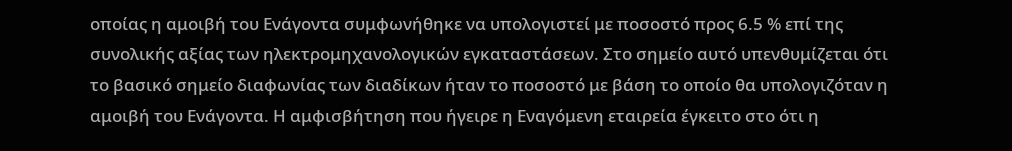οποίας η αμοιβή του Ενάγοντα συμφωνήθηκε να υπολογιστεί με ποσοστό προς 6.5 % επί της συνολικής αξίας των ηλεκτρομηχανολογικών εγκαταστάσεων. Στο σημείο αυτό υπενθυμίζεται ότι το βασικό σημείο διαφωνίας των διαδίκων ήταν το ποσοστό με βάση το οποίο θα υπολογιζόταν η αμοιβή του Ενάγοντα. Η αμφισβήτηση που ήγειρε η Εναγόμενη εταιρεία έγκειτο στο ότι η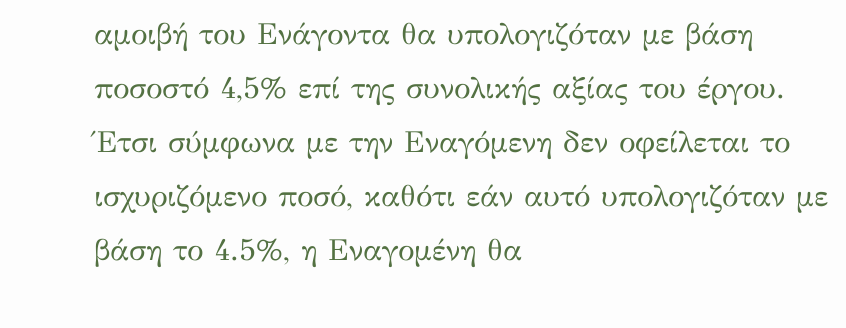αμοιβή του Ενάγοντα θα υπολογιζόταν με βάση ποσοστό 4,5% επί της συνολικής αξίας του έργου. Έτσι σύμφωνα με την Εναγόμενη δεν οφείλεται το ισχυριζόμενο ποσό, καθότι εάν αυτό υπολογιζόταν με βάση το 4.5%, η Εναγομένη θα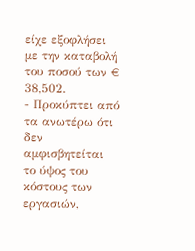είχε εξοφλήσει με την καταβολή του ποσού των € 38,502.
- Προκύπτει από τα ανωτέρω ότι δεν αμφισβητείται το ύψος του κόστους των εργασιών,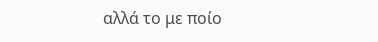αλλά το με ποίο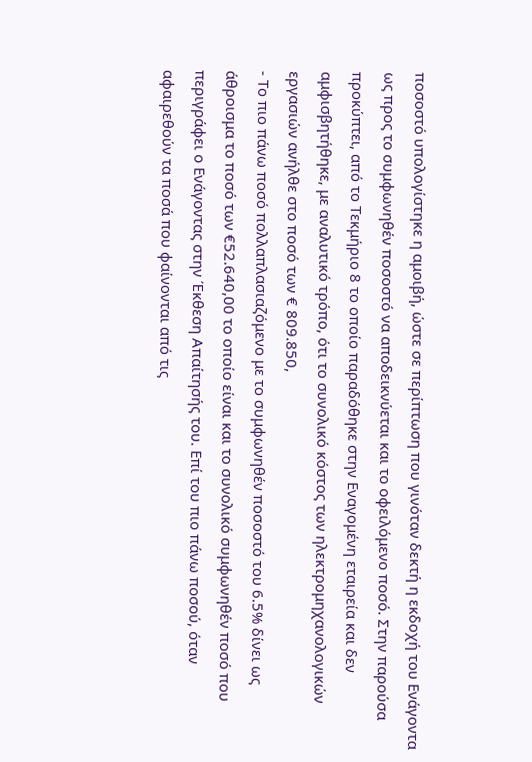ποσοστό υπολογίστηκε η αμοιβή, ώστε σε περίπτωση που γινόταν δεκτή η εκδοχή του Ενάγοντα ως προς το συμφωνηθέν ποσοστό να αποδεικνύεται και το οφειλόμενο ποσό. Στην παρούσα προκύπτει, από το Τεκμήριο 8 το οποίο παραδόθηκε στην Εναγομένη εταιρεία και δεν αμφισβητήθηκε, με αναλυτικό τρόπο, ότι το συνολικό κόστος των ηλεκτρομηχανολογικών εργασιών ανήλθε στο ποσό των € 809.850,
- Το πιο πάνω ποσό πολλαπλασιαζόμενο με το συμφωνηθέν ποσοστό του 6.5% δίνει ως άθροισμα το ποσό των €52.640,00 το οποίο είναι και το συνολικό συμφωνηθέν ποσό που περιγράφει ο Ενάγοντας στην Έκθεση Απαίτησής του. Επί του πιο πάνω ποσού, όταν αφαιρεθούν τα ποσά που φαίνονται από τις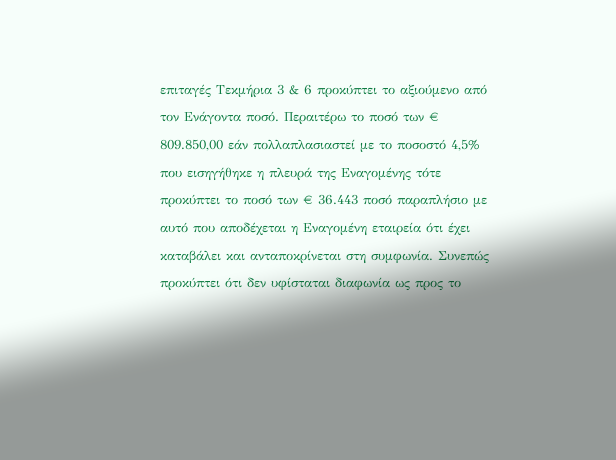επιταγές Τεκμήρια 3 & 6 προκύπτει το αξιούμενο από τον Ενάγοντα ποσό. Περαιτέρω το ποσό των € 809.850,00 εάν πολλαπλασιαστεί με το ποσοστό 4,5% που εισηγήθηκε η πλευρά της Εναγομένης τότε προκύπτει το ποσό των € 36.443 ποσό παραπλήσιο με αυτό που αποδέχεται η Εναγομένη εταιρεία ότι έχει καταβάλει και ανταποκρίνεται στη συμφωνία. Συνεπώς προκύπτει ότι δεν υφίσταται διαφωνία ως προς το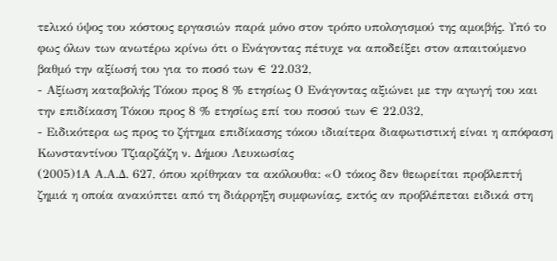τελικό ύψος του κόστους εργασιών παρά μόνο στον τρόπο υπολογισμού της αμοιβής. Υπό το φως όλων των ανωτέρω κρίνω ότι ο Ενάγοντας πέτυχε να αποδείξει στον απαιτούμενο βαθμό την αξίωσή του για το ποσό των € 22.032,
- Αξίωση καταβολής Τόκου προς 8 % ετησίως Ο Ενάγοντας αξιώνει με την αγωγή του και την επιδίκαση Τόκου προς 8 % ετησίως επί του ποσού των € 22.032,
- Ειδικότερα ως προς το ζήτημα επιδίκασης τόκου ιδιαίτερα διαφωτιστική είναι η απόφαση Κωνσταντίνου Τζιαρζάζη ν. Δήμου Λευκωσίας
(2005)1Α Α.Α.Δ. 627, όπου κρίθηκαν τα ακόλουθα: «Ο τόκος δεν θεωρείται προβλεπτή ζημιά η οποία ανακύπτει από τη διάρρηξη συμφωνίας, εκτός αν προβλέπεται ειδικά στη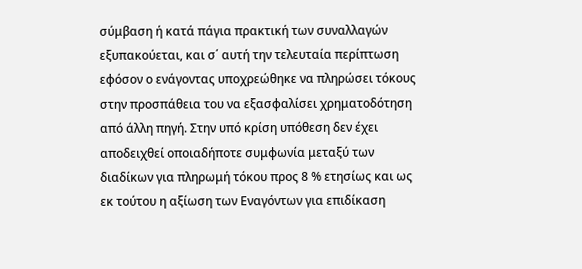σύμβαση ή κατά πάγια πρακτική των συναλλαγών εξυπακούεται, και σ΄ αυτή την τελευταία περίπτωση εφόσον ο ενάγοντας υποχρεώθηκε να πληρώσει τόκους στην προσπάθεια του να εξασφαλίσει χρηματοδότηση από άλλη πηγή. Στην υπό κρίση υπόθεση δεν έχει αποδειχθεί οποιαδήποτε συμφωνία μεταξύ των διαδίκων για πληρωμή τόκου προς 8 % ετησίως και ως εκ τούτου η αξίωση των Εναγόντων για επιδίκαση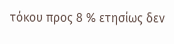τόκου προς 8 % ετησίως δεν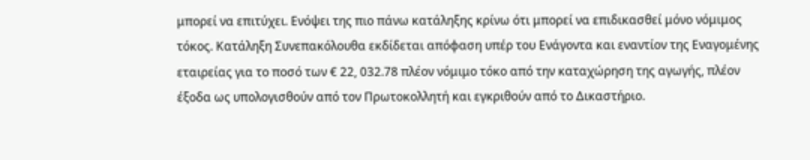μπορεί να επιτύχει. Ενόψει της πιο πάνω κατάληξης κρίνω ότι μπορεί να επιδικασθεί μόνο νόμιμος τόκος. Κατάληξη Συνεπακόλουθα εκδίδεται απόφαση υπέρ του Ενάγοντα και εναντίον της Εναγομένης εταιρείας για το ποσό των € 22, 032.78 πλέον νόμιμο τόκο από την καταχώρηση της αγωγής, πλέον έξοδα ως υπολογισθούν από τον Πρωτοκολλητή και εγκριθούν από το Δικαστήριο.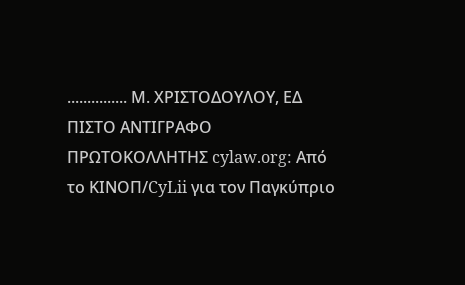............... Μ. ΧΡΙΣΤΟΔΟΥΛΟΥ, ΕΔ ΠΙΣΤΟ ΑΝΤΙΓΡΑΦΟ ΠΡΩΤΟΚΟΛΛΗΤΗΣ cylaw.org: Από το ΚΙΝOΠ/CyLii για τον Παγκύπριο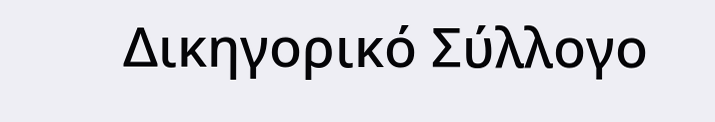Δικηγορικό Σύλλογο